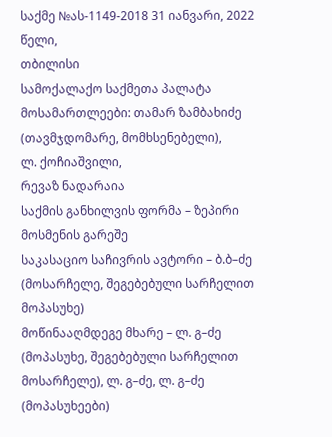საქმე №ას-1149-2018 31 იანვარი, 2022 წელი,
თბილისი
სამოქალაქო საქმეთა პალატა
მოსამართლეები: თამარ ზამბახიძე (თავმჯდომარე, მომხსენებელი),
ლ. ქოჩიაშვილი,
რევაზ ნადარაია
საქმის განხილვის ფორმა – ზეპირი მოსმენის გარეშე
საკასაციო საჩივრის ავტორი – ბ.ბ–ძე (მოსარჩელე, შეგებებული სარჩელით მოპასუხე)
მოწინააღმდეგე მხარე – ლ. გ–ძე (მოპასუხე, შეგებებული სარჩელით მოსარჩელე), ლ. გ–ძე, ლ. გ–ძე (მოპასუხეები)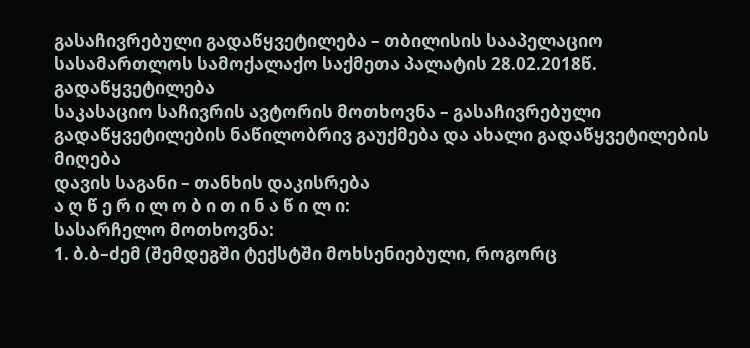გასაჩივრებული გადაწყვეტილება – თბილისის სააპელაციო სასამართლოს სამოქალაქო საქმეთა პალატის 28.02.2018წ. გადაწყვეტილება
საკასაციო საჩივრის ავტორის მოთხოვნა – გასაჩივრებული გადაწყვეტილების ნაწილობრივ გაუქმება და ახალი გადაწყვეტილების მიღება
დავის საგანი – თანხის დაკისრება
ა ღ წ ე რ ი ლ ო ბ ი თ ი ნ ა წ ი ლ ი:
სასარჩელო მოთხოვნა:
1. ბ.ბ–ძემ (შემდეგში ტექსტში მოხსენიებული, როგორც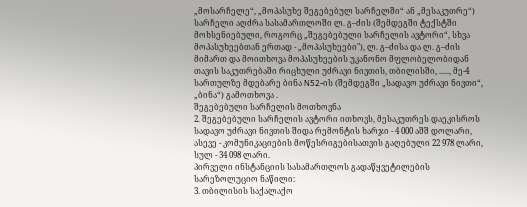„მოსარჩელე“, „მოპასუხე შეგებებულ სარჩელში“ ან „მესაკუთრე“) სარჩელი აღძრა სასამართლოში ლ. გ–ძის (შემდეგში ტექსტში მოხსენიებული, როგორც „შეგებებული სარჩელის ავტორი“, სხვა მოპასუხეებთან ერთად - „მოპასუხეები"), ლ. გ–ძისა და ლ. გ–ძის მიმართ და მოითხოვა მოპასუხეების უკანონო მფლობელობიდან თავის საკუთრებაში რიცხული უძრავი ნივთის, თბილისში, ....., მე-4 სართულზე მდებარე ბინა N52-ის (შემდეგში „სადავო უძრავი ნივთი“, „ბინა“) გამოთხოვა .
შეგებებული სარჩელის მოთხოვნა
2. შეგებებული სარჩელის ავტორი ითხოვს, მესაკუთრეს დაეკისროს სადავო უძრავი ნივთის შიდა რემონტის ხარჯი - 4 000 აშშ დოლარი, ასევე - კომუნიკაციების მოწესრიგებისათვის გაღებული 22 978 ლარი, სულ - 34 098 ლარი.
პირველი ინსტანციის სასამართლოს გადაწყვეტილების სარეზოლუციო ნაწილი:
3. თბილისის საქალაქო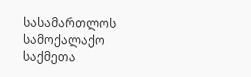სასამართლოს სამოქალაქო საქმეთა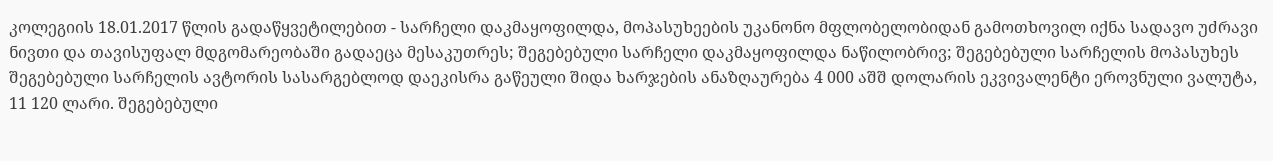კოლეგიის 18.01.2017 წლის გადაწყვეტილებით - სარჩელი დაკმაყოფილდა, მოპასუხეების უკანონო მფლობელობიდან გამოთხოვილ იქნა სადავო უძრავი ნივთი და თავისუფალ მდგომარეობაში გადაეცა მესაკუთრეს; შეგებებული სარჩელი დაკმაყოფილდა ნაწილობრივ; შეგებებული სარჩელის მოპასუხეს შეგებებული სარჩელის ავტორის სასარგებლოდ დაეკისრა გაწეული შიდა ხარჯების ანაზღაურება 4 000 აშშ დოლარის ეკვივალენტი ეროვნული ვალუტა, 11 120 ლარი. შეგებებული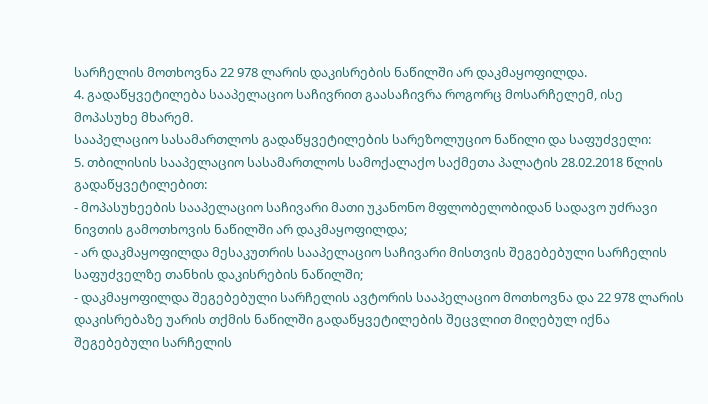სარჩელის მოთხოვნა 22 978 ლარის დაკისრების ნაწილში არ დაკმაყოფილდა.
4. გადაწყვეტილება სააპელაციო საჩივრით გაასაჩივრა როგორც მოსარჩელემ, ისე მოპასუხე მხარემ.
სააპელაციო სასამართლოს გადაწყვეტილების სარეზოლუციო ნაწილი და საფუძველი:
5. თბილისის სააპელაციო სასამართლოს სამოქალაქო საქმეთა პალატის 28.02.2018 წლის გადაწყვეტილებით:
- მოპასუხეების სააპელაციო საჩივარი მათი უკანონო მფლობელობიდან სადავო უძრავი ნივთის გამოთხოვის ნაწილში არ დაკმაყოფილდა;
- არ დაკმაყოფილდა მესაკუთრის სააპელაციო საჩივარი მისთვის შეგებებული სარჩელის საფუძველზე თანხის დაკისრების ნაწილში;
- დაკმაყოფილდა შეგებებული სარჩელის ავტორის სააპელაციო მოთხოვნა და 22 978 ლარის დაკისრებაზე უარის თქმის ნაწილში გადაწყვეტილების შეცვლით მიღებულ იქნა შეგებებული სარჩელის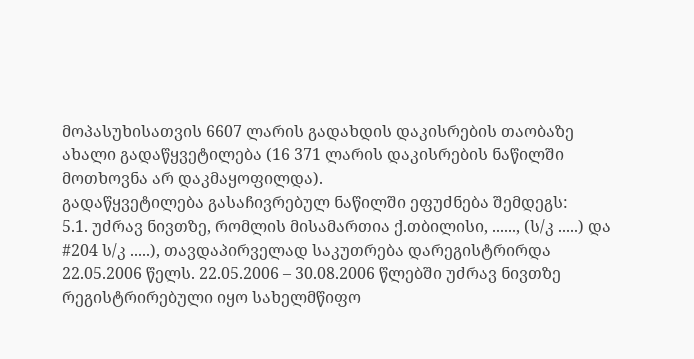მოპასუხისათვის 6607 ლარის გადახდის დაკისრების თაობაზე ახალი გადაწყვეტილება (16 371 ლარის დაკისრების ნაწილში მოთხოვნა არ დაკმაყოფილდა).
გადაწყვეტილება გასაჩივრებულ ნაწილში ეფუძნება შემდეგს:
5.1. უძრავ ნივთზე, რომლის მისამართია ქ.თბილისი, ......, (ს/კ .....) და #204 ს/კ .....), თავდაპირველად საკუთრება დარეგისტრირდა 22.05.2006 წელს. 22.05.2006 – 30.08.2006 წლებში უძრავ ნივთზე რეგისტრირებული იყო სახელმწიფო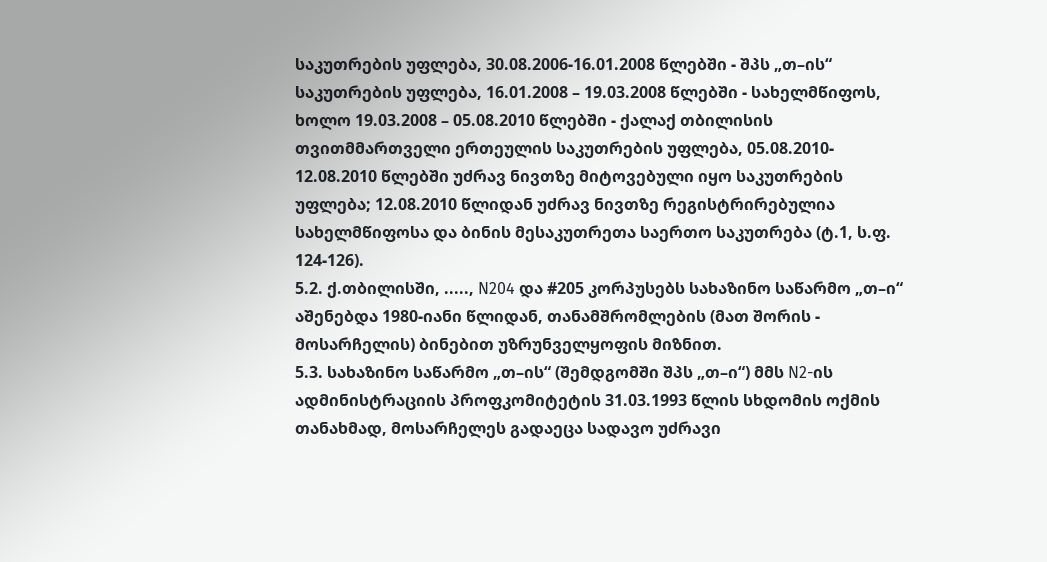საკუთრების უფლება, 30.08.2006-16.01.2008 წლებში - შპს „თ–ის“ საკუთრების უფლება, 16.01.2008 – 19.03.2008 წლებში - სახელმწიფოს, ხოლო 19.03.2008 – 05.08.2010 წლებში - ქალაქ თბილისის თვითმმართველი ერთეულის საკუთრების უფლება, 05.08.2010- 12.08.2010 წლებში უძრავ ნივთზე მიტოვებული იყო საკუთრების უფლება; 12.08.2010 წლიდან უძრავ ნივთზე რეგისტრირებულია სახელმწიფოსა და ბინის მესაკუთრეთა საერთო საკუთრება (ტ.1, ს.ფ. 124-126).
5.2. ქ.თბილისში, ....., N204 და #205 კორპუსებს სახაზინო საწარმო „თ–ი“ აშენებდა 1980-იანი წლიდან, თანამშრომლების (მათ შორის - მოსარჩელის) ბინებით უზრუნველყოფის მიზნით.
5.3. სახაზინო საწარმო „თ–ის“ (შემდგომში შპს „თ–ი“) მმს N2-ის ადმინისტრაციის პროფკომიტეტის 31.03.1993 წლის სხდომის ოქმის თანახმად, მოსარჩელეს გადაეცა სადავო უძრავი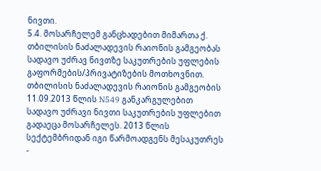ნივთი.
5.4. მოსარჩელემ განცხადებით მიმართა ქ. თბილისის ნაძალადევის რაიონის გამგეობას სადავო უძრავ ნივთზე საკუთრების უფლების გაფორმების/პრივატიზების მოთხოვნით. თბილისის ნაძალადევის რაიონის გამგეობის 11.09.2013 წლის N549 განკარგულებით სადავო უძრავი ნივთი საკუთრების უფლებით გადაეცა მოსარჩელეს. 2013 წლის სექტემბრიდან იგი წარმოადგენს მესაკუთრეს -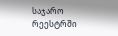საჯარო რეესტრში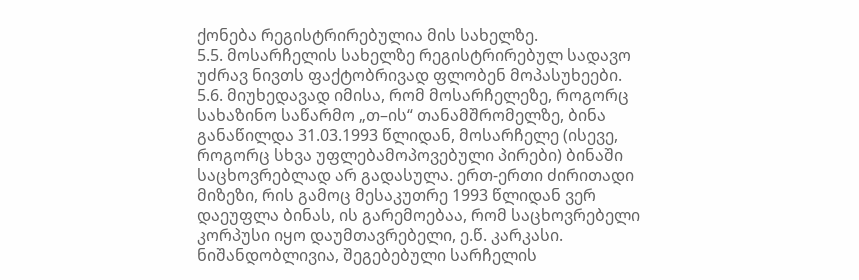ქონება რეგისტრირებულია მის სახელზე.
5.5. მოსარჩელის სახელზე რეგისტრირებულ სადავო უძრავ ნივთს ფაქტობრივად ფლობენ მოპასუხეები.
5.6. მიუხედავად იმისა, რომ მოსარჩელეზე, როგორც სახაზინო საწარმო „თ–ის“ თანამშრომელზე, ბინა განაწილდა 31.03.1993 წლიდან, მოსარჩელე (ისევე, როგორც სხვა უფლებამოპოვებული პირები) ბინაში საცხოვრებლად არ გადასულა. ერთ-ერთი ძირითადი მიზეზი, რის გამოც მესაკუთრე 1993 წლიდან ვერ დაეუფლა ბინას, ის გარემოებაა, რომ საცხოვრებელი კორპუსი იყო დაუმთავრებელი, ე.წ. კარკასი. ნიშანდობლივია, შეგებებული სარჩელის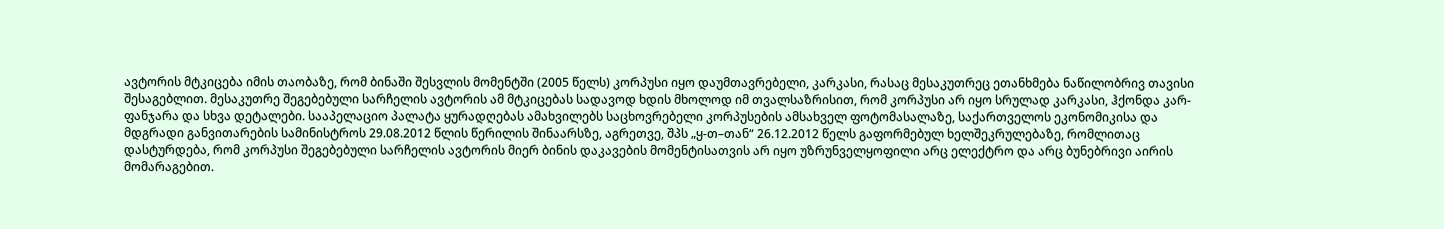ავტორის მტკიცება იმის თაობაზე, რომ ბინაში შესვლის მომენტში (2005 წელს) კორპუსი იყო დაუმთავრებელი, კარკასი, რასაც მესაკუთრეც ეთანხმება ნაწილობრივ თავისი შესაგებლით. მესაკუთრე შეგებებული სარჩელის ავტორის ამ მტკიცებას სადავოდ ხდის მხოლოდ იმ თვალსაზრისით, რომ კორპუსი არ იყო სრულად კარკასი, ჰქონდა კარ-ფანჯარა და სხვა დეტალები. სააპელაციო პალატა ყურადღებას ამახვილებს საცხოვრებელი კორპუსების ამსახველ ფოტომასალაზე, საქართველოს ეკონომიკისა და მდგრადი განვითარების სამინისტროს 29.08.2012 წლის წერილის შინაარსზე, აგრეთვე, შპს „ყ-თ–თან“ 26.12.2012 წელს გაფორმებულ ხელშეკრულებაზე, რომლითაც დასტურდება, რომ კორპუსი შეგებებული სარჩელის ავტორის მიერ ბინის დაკავების მომენტისათვის არ იყო უზრუნველყოფილი არც ელექტრო და არც ბუნებრივი აირის მომარაგებით.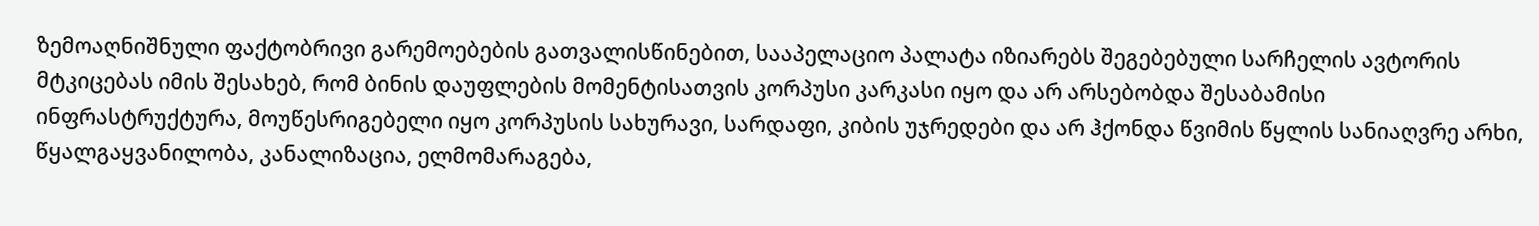ზემოაღნიშნული ფაქტობრივი გარემოებების გათვალისწინებით, სააპელაციო პალატა იზიარებს შეგებებული სარჩელის ავტორის მტკიცებას იმის შესახებ, რომ ბინის დაუფლების მომენტისათვის კორპუსი კარკასი იყო და არ არსებობდა შესაბამისი ინფრასტრუქტურა, მოუწესრიგებელი იყო კორპუსის სახურავი, სარდაფი, კიბის უჯრედები და არ ჰქონდა წვიმის წყლის სანიაღვრე არხი, წყალგაყვანილობა, კანალიზაცია, ელმომარაგება,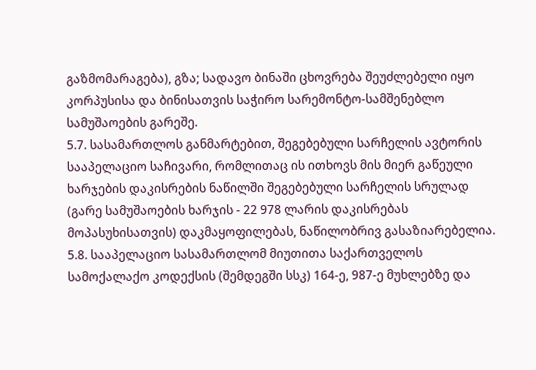გაზმომარაგება), გზა; სადავო ბინაში ცხოვრება შეუძლებელი იყო კორპუსისა და ბინისათვის საჭირო სარემონტო-სამშენებლო სამუშაოების გარეშე.
5.7. სასამართლოს განმარტებით, შეგებებული სარჩელის ავტორის სააპელაციო საჩივარი, რომლითაც ის ითხოვს მის მიერ გაწეული ხარჯების დაკისრების ნაწილში შეგებებული სარჩელის სრულად (გარე სამუშაოების ხარჯის - 22 978 ლარის დაკისრებას მოპასუხისათვის) დაკმაყოფილებას, ნაწილობრივ გასაზიარებელია.
5.8. სააპელაციო სასამართლომ მიუთითა საქართველოს სამოქალაქო კოდექსის (შემდეგში სსკ) 164-ე, 987-ე მუხლებზე და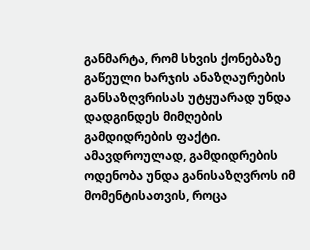განმარტა, რომ სხვის ქონებაზე გაწეული ხარჯის ანაზღაურების განსაზღვრისას უტყუარად უნდა დადგინდეს მიმღების გამდიდრების ფაქტი. ამავდროულად, გამდიდრების ოდენობა უნდა განისაზღვროს იმ მომენტისათვის, როცა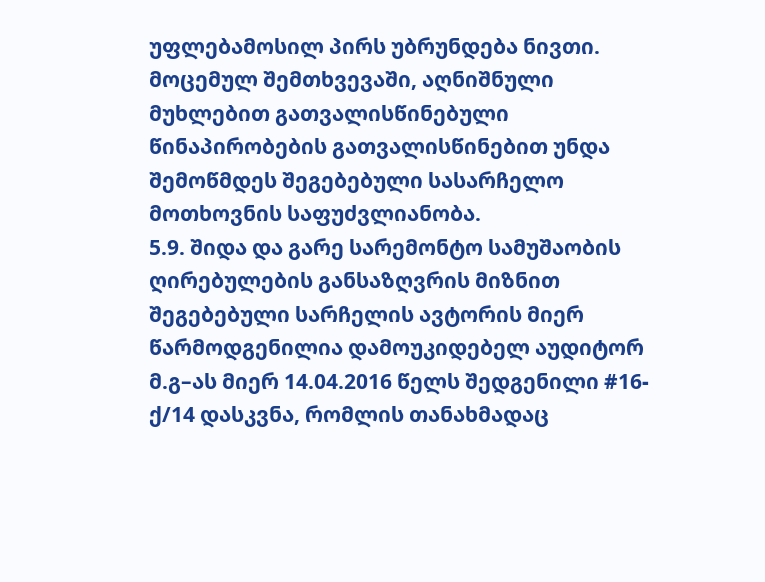უფლებამოსილ პირს უბრუნდება ნივთი. მოცემულ შემთხვევაში, აღნიშნული მუხლებით გათვალისწინებული წინაპირობების გათვალისწინებით უნდა შემოწმდეს შეგებებული სასარჩელო მოთხოვნის საფუძვლიანობა.
5.9. შიდა და გარე სარემონტო სამუშაობის ღირებულების განსაზღვრის მიზნით შეგებებული სარჩელის ავტორის მიერ წარმოდგენილია დამოუკიდებელ აუდიტორ მ.გ–ას მიერ 14.04.2016 წელს შედგენილი #16-ქ/14 დასკვნა, რომლის თანახმადაც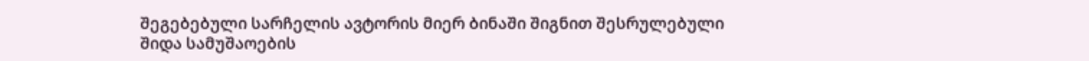შეგებებული სარჩელის ავტორის მიერ ბინაში შიგნით შესრულებული შიდა სამუშაოების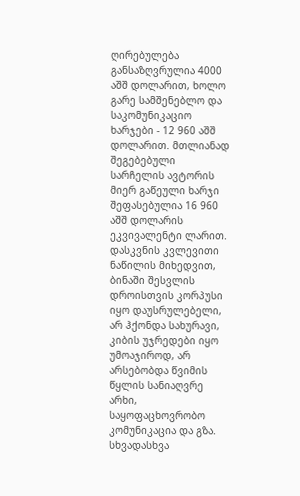ღირებულება განსაზღვრულია 4000 აშშ დოლარით, ხოლო გარე სამშენებლო და საკომუნიკაციო ხარჯები - 12 960 აშშ დოლარით. მთლიანად შეგებებული სარჩელის ავტორის მიერ გაწეული ხარჯი შეფასებულია 16 960 აშშ დოლარის ეკვივალენტი ლარით. დასკვნის კვლევითი ნაწილის მიხედვით, ბინაში შესვლის დროისთვის კორპუსი იყო დაუსრულებელი, არ ჰქონდა სახურავი, კიბის უჯრედები იყო უმოაჯიროდ, არ არსებობდა წვიმის წყლის სანიაღვრე არხი, საყოფაცხოვრობო კომუნიკაცია და გზა. სხვადასხვა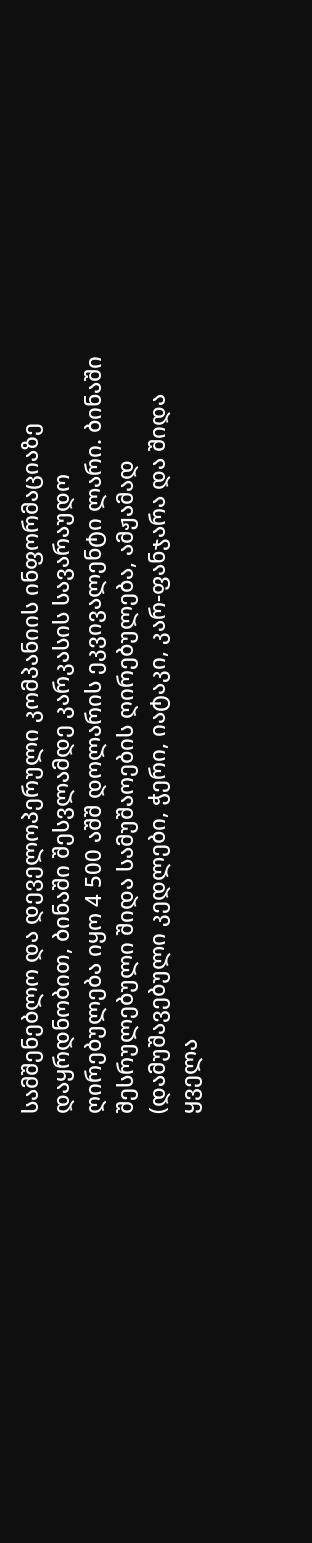სამშენებლო და დეველოპერული კომპანიის ინფორმაციაზე დაყრდნობით, ბინაში შესვლამდე კარკასის სავარაუდო ღირებულება იყო 4 500 აშშ დოლარის ეკვივალენტი ლარი. ბინაში შესრულებული შიდა სამუშაოების ღირებულება, ამჟამად (დამუშავებული კედლები, ჭერი, იატაკი, კარ-ფანჯარა და შიდა ყველა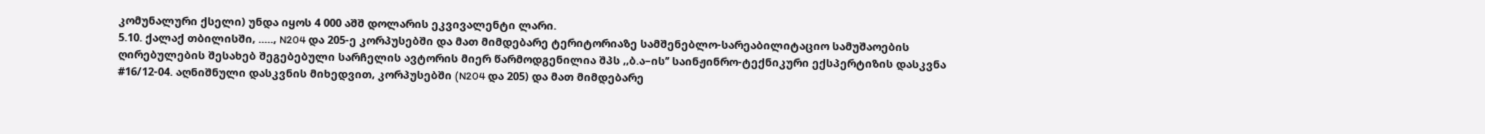კომუნალური ქსელი) უნდა იყოს 4 000 აშშ დოლარის ეკვივალენტი ლარი.
5.10. ქალაქ თბილისში, ....., N204 და 205-ე კორპუსებში და მათ მიმდებარე ტერიტორიაზე სამშენებლო-სარეაბილიტაციო სამუშაოების ღირებულების შესახებ შეგებებული სარჩელის ავტორის მიერ წარმოდგენილია შპს ,,ბ.ა–ის’’ საინჟინრო-ტექნიკური ექსპერტიზის დასკვნა #16/12-04. აღნიშნული დასკვნის მიხედვით, კორპუსებში (N204 და 205) და მათ მიმდებარე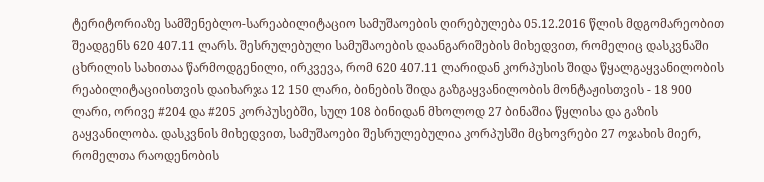ტერიტორიაზე სამშენებლო-სარეაბილიტაციო სამუშაოების ღირებულება 05.12.2016 წლის მდგომარეობით შეადგენს 620 407.11 ლარს. შესრულებული სამუშაოების დაანგარიშების მიხედვით, რომელიც დასკვნაში ცხრილის სახითაა წარმოდგენილი, ირკვევა, რომ 620 407.11 ლარიდან კორპუსის შიდა წყალგაყვანილობის რეაბილიტაციისთვის დაიხარჯა 12 150 ლარი, ბინების შიდა გაზგაყვანილობის მონტაჟისთვის - 18 900 ლარი, ორივე #204 და #205 კორპუსებში, სულ 108 ბინიდან მხოლოდ 27 ბინაშია წყლისა და გაზის გაყვანილობა. დასკვნის მიხედვით, სამუშაოები შესრულებულია კორპუსში მცხოვრები 27 ოჯახის მიერ, რომელთა რაოდენობის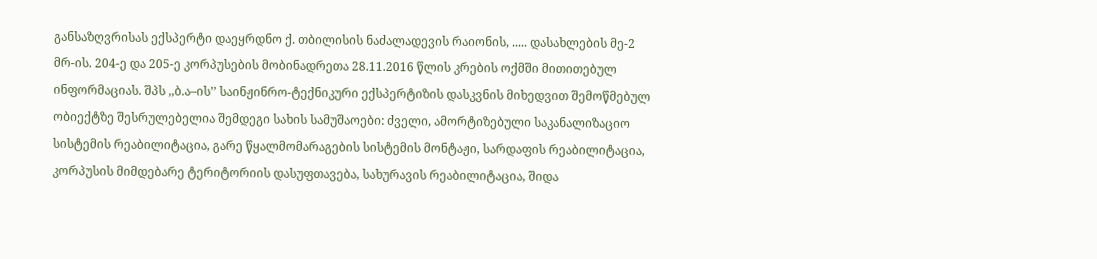განსაზღვრისას ექსპერტი დაეყრდნო ქ. თბილისის ნაძალადევის რაიონის, ..... დასახლების მე-2 მრ-ის. 204-ე და 205-ე კორპუსების მობინადრეთა 28.11.2016 წლის კრების ოქმში მითითებულ ინფორმაციას. შპს ,,ბ.ა–ის’’ საინჟინრო-ტექნიკური ექსპერტიზის დასკვნის მიხედვით შემოწმებულ ობიექტზე შესრულებელია შემდეგი სახის სამუშაოები: ძველი, ამორტიზებული საკანალიზაციო სისტემის რეაბილიტაცია, გარე წყალმომარაგების სისტემის მონტაჟი, სარდაფის რეაბილიტაცია, კორპუსის მიმდებარე ტერიტორიის დასუფთავება, სახურავის რეაბილიტაცია, შიდა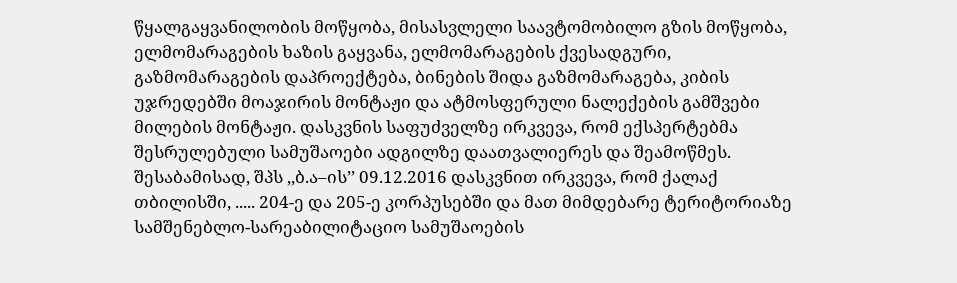წყალგაყვანილობის მოწყობა, მისასვლელი საავტომობილო გზის მოწყობა, ელმომარაგების ხაზის გაყვანა, ელმომარაგების ქვესადგური, გაზმომარაგების დაპროექტება, ბინების შიდა გაზმომარაგება, კიბის უჯრედებში მოაჯირის მონტაჟი და ატმოსფერული ნალექების გამშვები მილების მონტაჟი. დასკვნის საფუძველზე ირკვევა, რომ ექსპერტებმა შესრულებული სამუშაოები ადგილზე დაათვალიერეს და შეამოწმეს. შესაბამისად, შპს ,,ბ.ა–ის’’ 09.12.2016 დასკვნით ირკვევა, რომ ქალაქ თბილისში, ..... 204-ე და 205-ე კორპუსებში და მათ მიმდებარე ტერიტორიაზე სამშენებლო-სარეაბილიტაციო სამუშაოების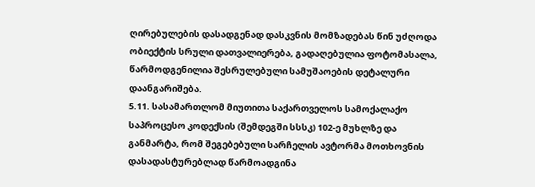ღირებულების დასადგენად დასკვნის მომზადებას წინ უძღოდა ობიექტის სრული დათვალიერება, გადაღებულია ფოტომასალა, წარმოდგენილია შესრულებული სამუშაოების დეტალური დაანგარიშება.
5.11. სასამართლომ მიუთითა საქართველოს სამოქალაქო საპროცესო კოდექსის (შემდეგში სსსკ) 102-ე მუხლზე და განმარტა, რომ შეგებებული სარჩელის ავტორმა მოთხოვნის დასადასტურებლად წარმოადგინა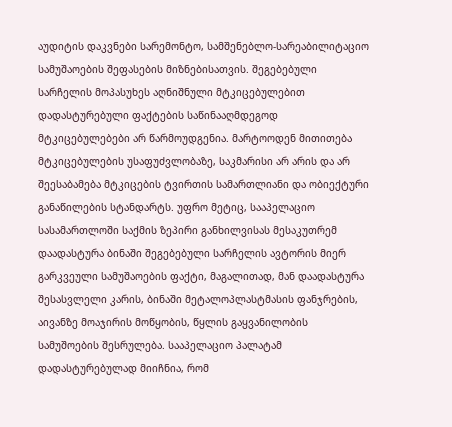აუდიტის დაკვნები სარემონტო, სამშენებლო-სარეაბილიტაციო სამუშაოების შეფასების მიზნებისათვის. შეგებებული სარჩელის მოპასუხეს აღნიშნული მტკიცებულებით დადასტურებული ფაქტების საწინააღმდეგოდ მტკიცებულებები არ წარმოუდგენია. მარტოოდენ მითითება მტკიცებულების უსაფუძვლობაზე, საკმარისი არ არის და არ შეესაბამება მტკიცების ტვირთის სამართლიანი და ობიექტური განაწილების სტანდარტს. უფრო მეტიც, სააპელაციო სასამართლოში საქმის ზეპირი განხილვისას მესაკუთრემ დაადასტურა ბინაში შეგებებული სარჩელის ავტორის მიერ გარკვეული სამუშაოების ფაქტი, მაგალითად, მან დაადასტურა შესასვლელი კარის, ბინაში მეტალოპლასტმასის ფანჯრების, აივანზე მოაჯირის მოწყობის, წყლის გაყვანილობის სამუშოების შესრულება. სააპელაციო პალატამ დადასტურებულად მიიჩნია, რომ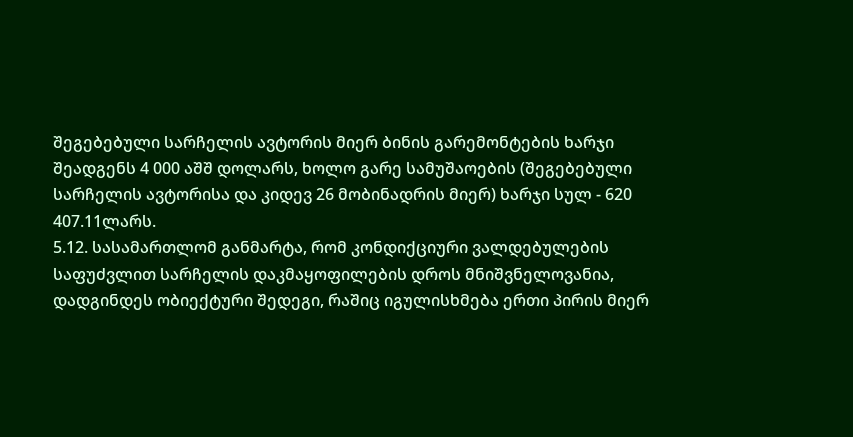შეგებებული სარჩელის ავტორის მიერ ბინის გარემონტების ხარჯი შეადგენს 4 000 აშშ დოლარს, ხოლო გარე სამუშაოების (შეგებებული სარჩელის ავტორისა და კიდევ 26 მობინადრის მიერ) ხარჯი სულ - 620 407.11ლარს.
5.12. სასამართლომ განმარტა, რომ კონდიქციური ვალდებულების საფუძვლით სარჩელის დაკმაყოფილების დროს მნიშვნელოვანია, დადგინდეს ობიექტური შედეგი, რაშიც იგულისხმება ერთი პირის მიერ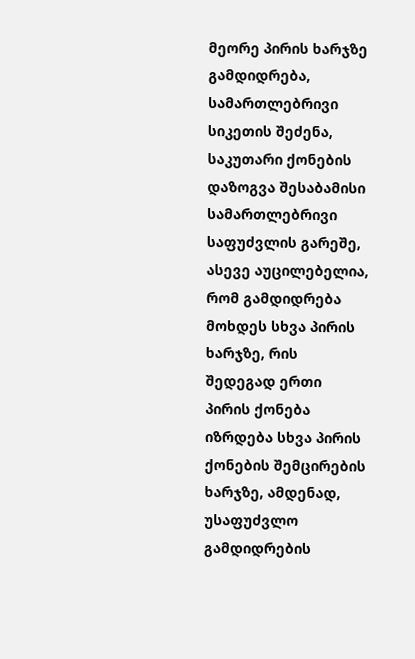მეორე პირის ხარჯზე გამდიდრება, სამართლებრივი სიკეთის შეძენა, საკუთარი ქონების დაზოგვა შესაბამისი სამართლებრივი საფუძვლის გარეშე, ასევე აუცილებელია, რომ გამდიდრება მოხდეს სხვა პირის ხარჯზე, რის შედეგად ერთი პირის ქონება იზრდება სხვა პირის ქონების შემცირების ხარჯზე, ამდენად, უსაფუძვლო გამდიდრების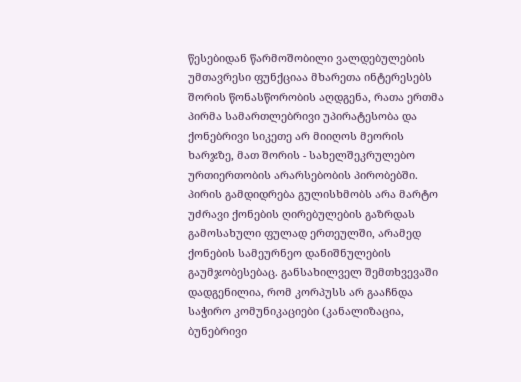წესებიდან წარმოშობილი ვალდებულების უმთავრესი ფუნქციაა მხარეთა ინტერესებს შორის წონასწორობის აღდგენა, რათა ერთმა პირმა სამართლებრივი უპირატესობა და ქონებრივი სიკეთე არ მიიღოს მეორის ხარჯზე, მათ შორის - სახელშეკრულებო ურთიერთობის არარსებობის პირობებში. პირის გამდიდრება გულისხმობს არა მარტო უძრავი ქონების ღირებულების გაზრდას გამოსახული ფულად ერთეულში, არამედ ქონების სამეურნეო დანიშნულების გაუმჯობესებაც. განსახილველ შემთხვევაში დადგენილია, რომ კორპუსს არ გააჩნდა საჭირო კომუნიკაციები (კანალიზაცია, ბუნებრივი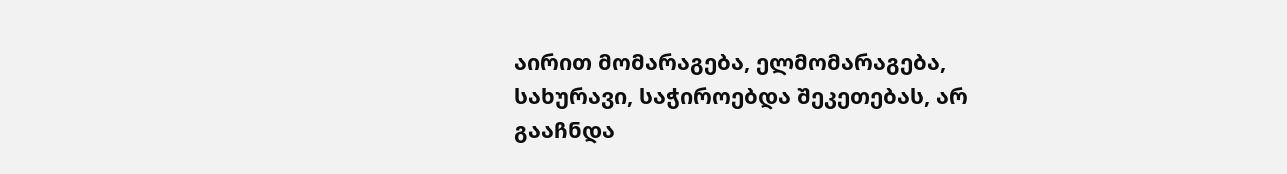აირით მომარაგება, ელმომარაგება, სახურავი, საჭიროებდა შეკეთებას, არ გააჩნდა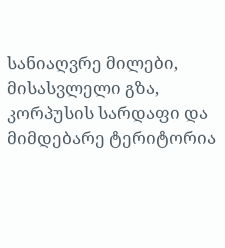სანიაღვრე მილები, მისასვლელი გზა, კორპუსის სარდაფი და მიმდებარე ტერიტორია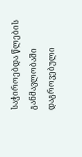საჭიროებდა წლების განმავლობაში დაგროვებული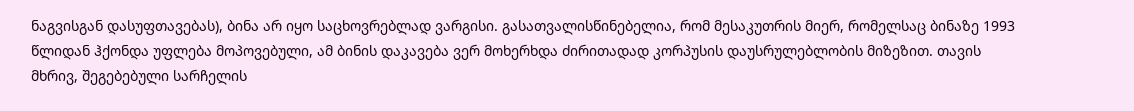ნაგვისგან დასუფთავებას), ბინა არ იყო საცხოვრებლად ვარგისი. გასათვალისწინებელია, რომ მესაკუთრის მიერ, რომელსაც ბინაზე 1993 წლიდან ჰქონდა უფლება მოპოვებული, ამ ბინის დაკავება ვერ მოხერხდა ძირითადად კორპუსის დაუსრულებლობის მიზეზით. თავის მხრივ, შეგებებული სარჩელის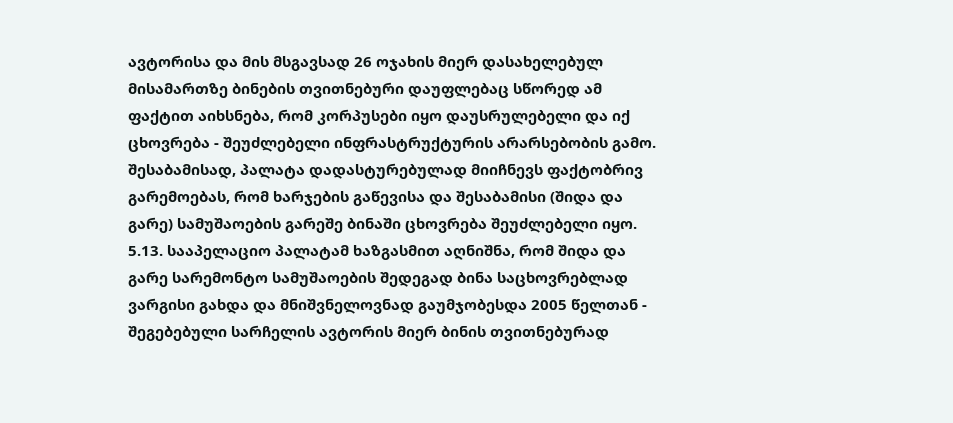ავტორისა და მის მსგავსად 26 ოჯახის მიერ დასახელებულ მისამართზე ბინების თვითნებური დაუფლებაც სწორედ ამ ფაქტით აიხსნება, რომ კორპუსები იყო დაუსრულებელი და იქ ცხოვრება - შეუძლებელი ინფრასტრუქტურის არარსებობის გამო. შესაბამისად, პალატა დადასტურებულად მიიჩნევს ფაქტობრივ გარემოებას, რომ ხარჯების გაწევისა და შესაბამისი (შიდა და გარე) სამუშაოების გარეშე ბინაში ცხოვრება შეუძლებელი იყო.
5.13. სააპელაციო პალატამ ხაზგასმით აღნიშნა, რომ შიდა და გარე სარემონტო სამუშაოების შედეგად ბინა საცხოვრებლად ვარგისი გახდა და მნიშვნელოვნად გაუმჯობესდა 2005 წელთან - შეგებებული სარჩელის ავტორის მიერ ბინის თვითნებურად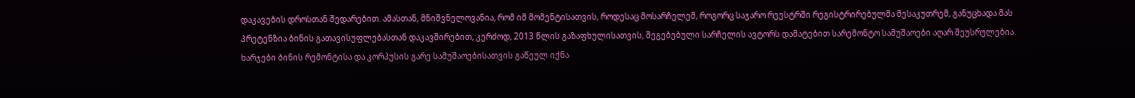დაკავების დროსთან შედარებით. ამასთან, მნიშვნელოვანია, რომ იმ მომენტისათვის, როდესაც მოსარჩელემ, როგორც საჯარო რეესტრში რეგისტრირებულმა მესაკუთრემ, განუცხადა მას პრეტენზია ბინის გათავისუფლებასთან დაკავშირებით, კერძოდ, 2013 წლის გაზაფხულისათვის, შეგებებული სარჩელის ავტორს დამატებით სარემონტო სამუშაოები აღარ შეუსრულებია. ხარჯები ბინის რემონტისა და კორპუსის გარე სამუშაოებისათვის გაწეულ იქნა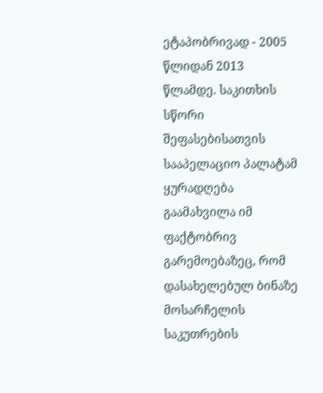ეტაპობრივად - 2005 წლიდან 2013 წლამდე. საკითხის სწორი შეფასებისათვის სააპელაციო პალატამ ყურადღება გაამახვილა იმ ფაქტობრივ გარემოებაზეც, რომ დასახელებულ ბინაზე მოსარჩელის საკუთრების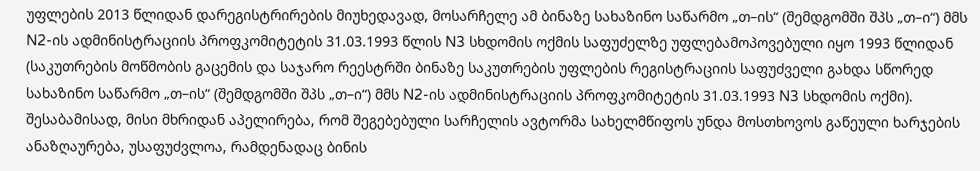უფლების 2013 წლიდან დარეგისტრირების მიუხედავად, მოსარჩელე ამ ბინაზე სახაზინო საწარმო „თ–ის“ (შემდგომში შპს „თ–ი“) მმს N2-ის ადმინისტრაციის პროფკომიტეტის 31.03.1993 წლის N3 სხდომის ოქმის საფუძელზე უფლებამოპოვებული იყო 1993 წლიდან (საკუთრების მოწმობის გაცემის და საჯარო რეესტრში ბინაზე საკუთრების უფლების რეგისტრაციის საფუძველი გახდა სწორედ სახაზინო საწარმო „თ–ის“ (შემდგომში შპს „თ–ი“) მმს N2-ის ადმინისტრაციის პროფკომიტეტის 31.03.1993 N3 სხდომის ოქმი). შესაბამისად, მისი მხრიდან აპელირება, რომ შეგებებული სარჩელის ავტორმა სახელმწიფოს უნდა მოსთხოვოს გაწეული ხარჯების ანაზღაურება, უსაფუძვლოა, რამდენადაც ბინის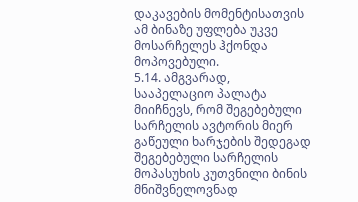დაკავების მომენტისათვის ამ ბინაზე უფლება უკვე მოსარჩელეს ჰქონდა მოპოვებული.
5.14. ამგვარად, სააპელაციო პალატა მიიჩნევს, რომ შეგებებული სარჩელის ავტორის მიერ გაწეული ხარჯების შედეგად შეგებებული სარჩელის მოპასუხის კუთვნილი ბინის მნიშვნელოვნად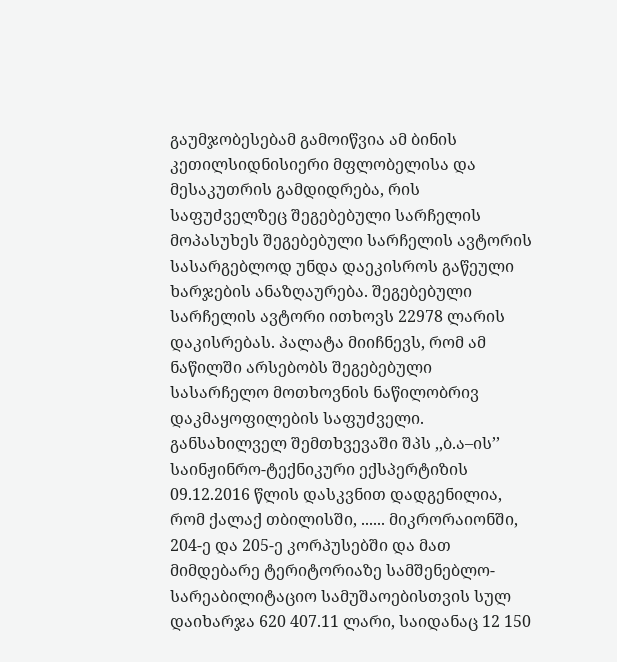გაუმჯობესებამ გამოიწვია ამ ბინის კეთილსიდნისიერი მფლობელისა და მესაკუთრის გამდიდრება, რის საფუძველზეც შეგებებული სარჩელის მოპასუხეს შეგებებული სარჩელის ავტორის სასარგებლოდ უნდა დაეკისროს გაწეული ხარჯების ანაზღაურება. შეგებებული სარჩელის ავტორი ითხოვს 22978 ლარის დაკისრებას. პალატა მიიჩნევს, რომ ამ ნაწილში არსებობს შეგებებული სასარჩელო მოთხოვნის ნაწილობრივ დაკმაყოფილების საფუძველი. განსახილველ შემთხვევაში შპს ,,ბ.ა–ის’’ საინჟინრო-ტექნიკური ექსპერტიზის 09.12.2016 წლის დასკვნით დადგენილია, რომ ქალაქ თბილისში, ...... მიკრორაიონში, 204-ე და 205-ე კორპუსებში და მათ მიმდებარე ტერიტორიაზე სამშენებლო-სარეაბილიტაციო სამუშაოებისთვის სულ დაიხარჯა 620 407.11 ლარი, საიდანაც 12 150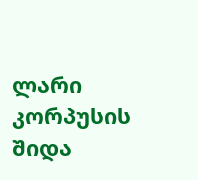ლარი კორპუსის შიდა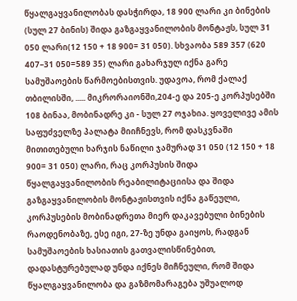წყალგაყვანილობას დასჭირდა, 18 900 ლარი კი ბინების (სულ 27 ბინის) შიდა გაზგაყვანილობის მონტაჟს, სულ 31 050 ლარი(12 150 + 18 900= 31 050). სხვაობა 589 357 (620 407–31 050=589 35) ლარი გახარჯულ იქნა გარე სამუშაოების წარმოებისთვის. უდავოა, რომ ქალაქ თბილისში, ..... მიკრორაიონში,204-ე და 205-ე კორპუსებში 108 ბინაა, მობინადრე კი - სულ 27 ოჯახია. ყოველივე ამის საფუძველზე პალატა მიიჩნევს, რომ დასკვნაში მითითებული ხარჯის ნაწილი ჯამურად 31 050 (12 150 + 18 900= 31 050) ლარი, რაც კორპუსის შიდა წყალგაყვანილობის რეაბილიტაციისა და შიდა გაზგაყვანილობის მონტაჟისთვის იქნა გაწეული, კორპუსების მობინადრეთა მიერ დაკავებული ბინების რაოდენობაზე, ესე იგი, 27-ზე უნდა გაიყოს, რადგან სამუშაოების ხასიათის გათვალისწინებით, დადასტურებულად უნდა იქნეს მიჩნეული, რომ შიდა წყალგაყვანილობა და გაზმომარაგება უშუალოდ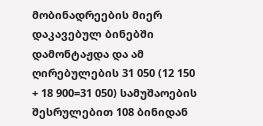მობინადრეების მიერ დაკავებულ ბინებში დამონტაჟდა და ამ ღირებულების 31 050 (12 150 + 18 900=31 050) სამუშაოების შესრულებით 108 ბინიდან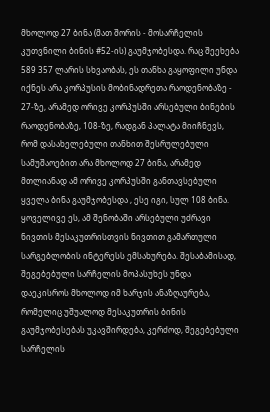მხოლოდ 27 ბინა (მათ შორის - მოსარჩელის კუთვნილი ბინის #52-ის) გაუმჯობესდა. რაც შეეხება 589 357 ლარის სხვაობას, ეს თანხა გაყოფილი უნდა იქნეს არა კორპუსის მობინადრეთა რაოდენობაზე - 27-ზე, არამედ ორივე კორპუსში არსებული ბინების რაოდენობაზე, 108-ზე, რადგან პალატა მიიჩნევს, რომ დასახელებული თანხით შესრულებული სამუშაოებით არა მხოლოდ 27 ბინა, არამედ მთლიანად ამ ორივე კორპუსში განთავსებული ყველა ბინა გაუმჯობესდა , ესე იგი, სულ 108 ბინა. ყოველივე ეს, ამ შენობაში არსებული უძრავი ნივთის მესაკუთრისთვის ნივთით გამართული სარგებლობის ინტერესს ემსახურება. შესაბამისად, შეგებებული სარჩელის მოპასუხეს უნდა დაეკისროს მხოლოდ იმ ხარჯის ანაზღაურება, რომელიც უშუალოდ მესაკუთრის ბინის გაუმჯობესებას უკავშირდება, კერძოდ, შეგებებული სარჩელის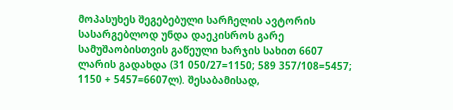მოპასუხეს შეგებებული სარჩელის ავტორის სასარგებლოდ უნდა დაეკისროს გარე სამუშაობისთვის გაწეული ხარჯის სახით 6607 ლარის გადახდა (31 050/27=1150; 589 357/108=5457; 1150 + 5457=6607ლ). შესაბამისად,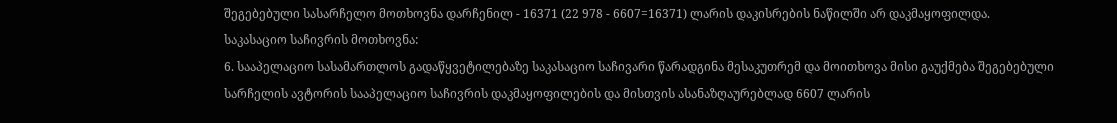შეგებებული სასარჩელო მოთხოვნა დარჩენილ - 16371 (22 978 - 6607=16371) ლარის დაკისრების ნაწილში არ დაკმაყოფილდა.
საკასაციო საჩივრის მოთხოვნა:
6. სააპელაციო სასამართლოს გადაწყვეტილებაზე საკასაციო საჩივარი წარადგინა მესაკუთრემ და მოითხოვა მისი გაუქმება შეგებებული სარჩელის ავტორის სააპელაციო საჩივრის დაკმაყოფილების და მისთვის ასანაზღაურებლად 6607 ლარის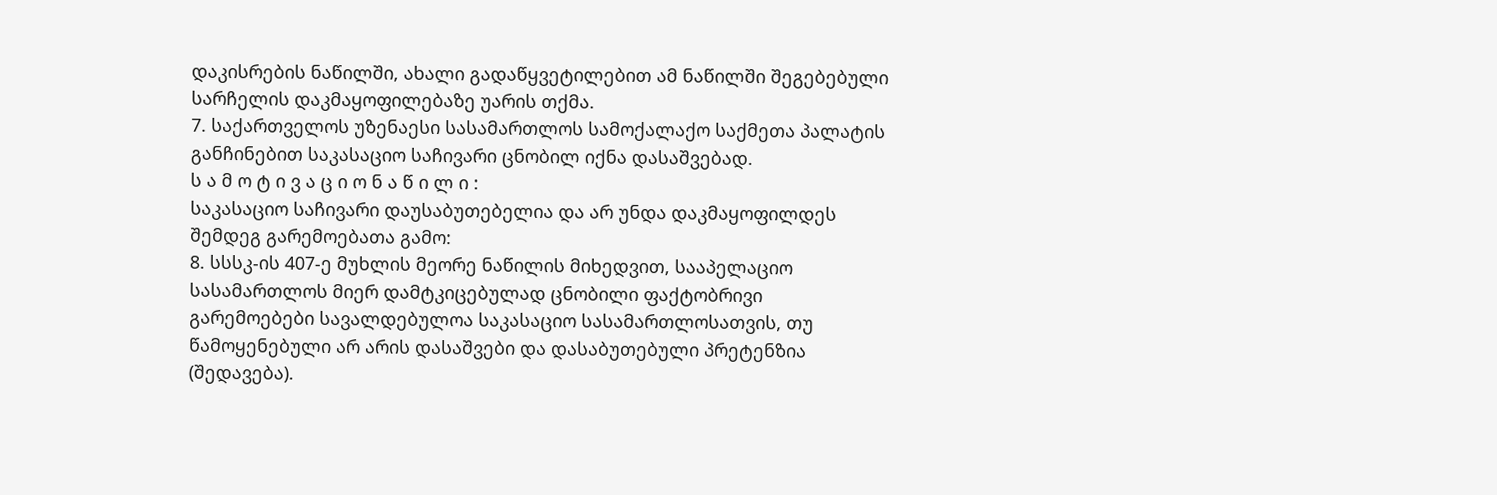დაკისრების ნაწილში, ახალი გადაწყვეტილებით ამ ნაწილში შეგებებული სარჩელის დაკმაყოფილებაზე უარის თქმა.
7. საქართველოს უზენაესი სასამართლოს სამოქალაქო საქმეთა პალატის განჩინებით საკასაციო საჩივარი ცნობილ იქნა დასაშვებად.
ს ა მ ო ტ ი ვ ა ც ი ო ნ ა წ ი ლ ი :
საკასაციო საჩივარი დაუსაბუთებელია და არ უნდა დაკმაყოფილდეს შემდეგ გარემოებათა გამო:
8. სსსკ-ის 407-ე მუხლის მეორე ნაწილის მიხედვით, სააპელაციო სასამართლოს მიერ დამტკიცებულად ცნობილი ფაქტობრივი გარემოებები სავალდებულოა საკასაციო სასამართლოსათვის, თუ წამოყენებული არ არის დასაშვები და დასაბუთებული პრეტენზია (შედავება).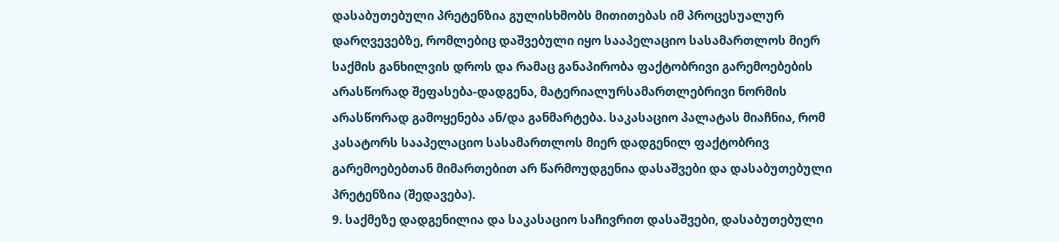დასაბუთებული პრეტენზია გულისხმობს მითითებას იმ პროცესუალურ დარღვევებზე, რომლებიც დაშვებული იყო სააპელაციო სასამართლოს მიერ საქმის განხილვის დროს და რამაც განაპირობა ფაქტობრივი გარემოებების არასწორად შეფასება-დადგენა, მატერიალურსამართლებრივი ნორმის არასწორად გამოყენება ან/და განმარტება. საკასაციო პალატას მიაჩნია, რომ კასატორს სააპელაციო სასამართლოს მიერ დადგენილ ფაქტობრივ გარემოებებთან მიმართებით არ წარმოუდგენია დასაშვები და დასაბუთებული პრეტენზია (შედავება).
9. საქმეზე დადგენილია და საკასაციო საჩივრით დასაშვები, დასაბუთებული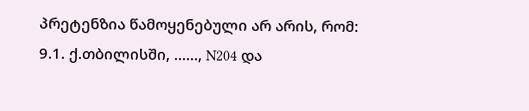პრეტენზია წამოყენებული არ არის, რომ:
9.1. ქ.თბილისში, ......, N204 და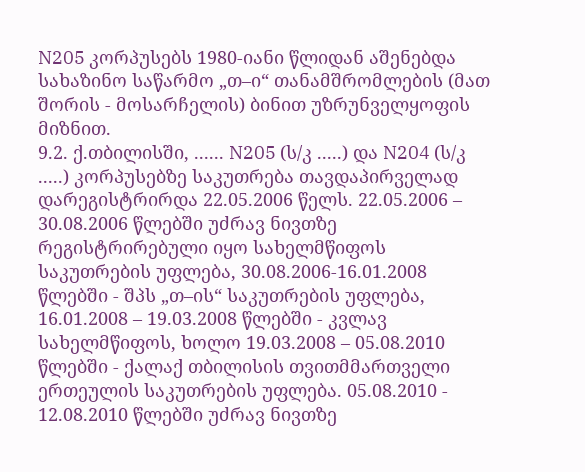N205 კორპუსებს 1980-იანი წლიდან აშენებდა სახაზინო საწარმო „თ–ი“ თანამშრომლების (მათ შორის - მოსარჩელის) ბინით უზრუნველყოფის მიზნით.
9.2. ქ.თბილისში, ...... N205 (ს/კ .....) და N204 (ს/კ .....) კორპუსებზე საკუთრება თავდაპირველად დარეგისტრირდა 22.05.2006 წელს. 22.05.2006 – 30.08.2006 წლებში უძრავ ნივთზე რეგისტრირებული იყო სახელმწიფოს საკუთრების უფლება, 30.08.2006-16.01.2008 წლებში - შპს „თ–ის“ საკუთრების უფლება, 16.01.2008 – 19.03.2008 წლებში - კვლავ სახელმწიფოს, ხოლო 19.03.2008 – 05.08.2010 წლებში - ქალაქ თბილისის თვითმმართველი ერთეულის საკუთრების უფლება. 05.08.2010 - 12.08.2010 წლებში უძრავ ნივთზე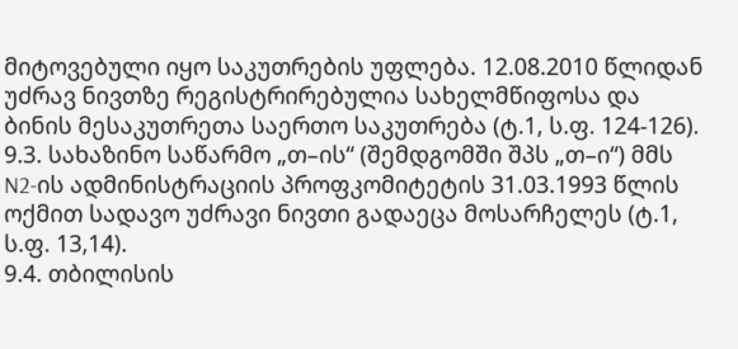მიტოვებული იყო საკუთრების უფლება. 12.08.2010 წლიდან უძრავ ნივთზე რეგისტრირებულია სახელმწიფოსა და ბინის მესაკუთრეთა საერთო საკუთრება (ტ.1, ს.ფ. 124-126).
9.3. სახაზინო საწარმო „თ–ის“ (შემდგომში შპს „თ–ი“) მმს N2-ის ადმინისტრაციის პროფკომიტეტის 31.03.1993 წლის ოქმით სადავო უძრავი ნივთი გადაეცა მოსარჩელეს (ტ.1, ს.ფ. 13,14).
9.4. თბილისის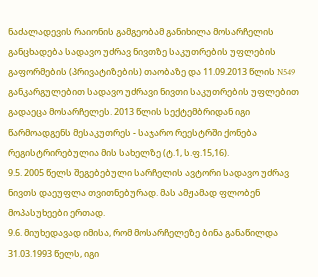ნაძალადევის რაიონის გამგეობამ განიხილა მოსარჩელის განცხადება სადავო უძრავ ნივთზე საკუთრების უფლების გაფორმების (პრივატიზების) თაობაზე და 11.09.2013 წლის N549 განკარგულებით სადავო უძრავი ნივთი საკუთრების უფლებით გადაეცა მოსარჩელეს. 2013 წლის სექტემბრიდან იგი წარმოადგენს მესაკუთრეს - საჯარო რეესტრში ქონება რეგისტრირებულია მის სახელზე (ტ.1, ს.ფ.15,16).
9.5. 2005 წელს შეგებებული სარჩელის ავტორი სადავო უძრავ ნივთს დაეუფლა თვითნებურად. მას ამჟამად ფლობენ მოპასუხეები ერთად.
9.6. მიუხედავად იმისა, რომ მოსარჩელეზე ბინა განაწილდა 31.03.1993 წელს, იგი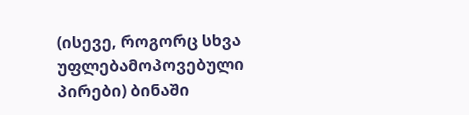(ისევე, როგორც სხვა უფლებამოპოვებული პირები) ბინაში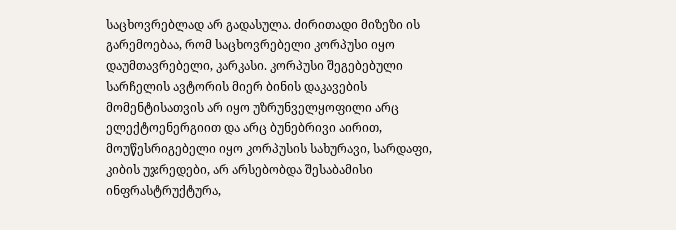საცხოვრებლად არ გადასულა. ძირითადი მიზეზი ის გარემოებაა, რომ საცხოვრებელი კორპუსი იყო დაუმთავრებელი, კარკასი. კორპუსი შეგებებული სარჩელის ავტორის მიერ ბინის დაკავების მომენტისათვის არ იყო უზრუნველყოფილი არც ელექტოენერგიით და არც ბუნებრივი აირით, მოუწესრიგებელი იყო კორპუსის სახურავი, სარდაფი, კიბის უჯრედები, არ არსებობდა შესაბამისი ინფრასტრუქტურა,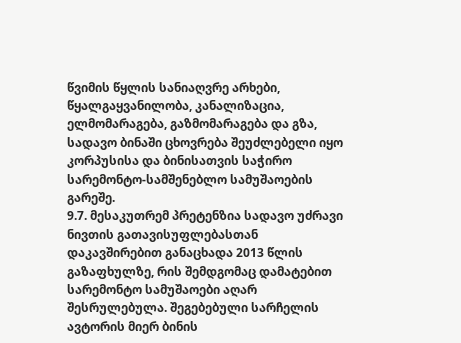წვიმის წყლის სანიაღვრე არხები, წყალგაყვანილობა, კანალიზაცია, ელმომარაგება, გაზმომარაგება და გზა, სადავო ბინაში ცხოვრება შეუძლებელი იყო კორპუსისა და ბინისათვის საჭირო სარემონტო-სამშენებლო სამუშაოების გარეშე.
9.7. მესაკუთრემ პრეტენზია სადავო უძრავი ნივთის გათავისუფლებასთან დაკავშირებით განაცხადა 2013 წლის გაზაფხულზე, რის შემდგომაც დამატებით სარემონტო სამუშაოები აღარ შესრულებულა. შეგებებული სარჩელის ავტორის მიერ ბინის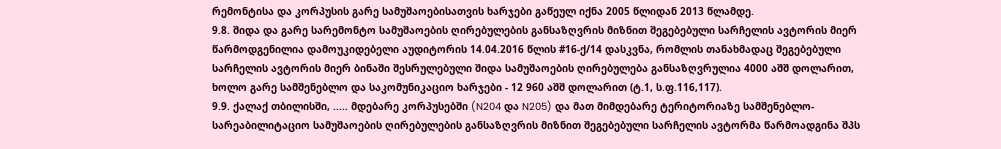რემონტისა და კორპუსის გარე სამუშაოებისათვის ხარჯები გაწეულ იქნა 2005 წლიდან 2013 წლამდე.
9.8. შიდა და გარე სარემონტო სამუშაოების ღირებულების განსაზღვრის მიზნით შეგებებული სარჩელის ავტორის მიერ წარმოდგენილია დამოუკიდებელი აუდიტორის 14.04.2016 წლის #16-ქ/14 დასკვნა, რომლის თანახმადაც შეგებებული სარჩელის ავტორის მიერ ბინაში შესრულებული შიდა სამუშაოების ღირებულება განსაზღვრულია 4000 აშშ დოლარით, ხოლო გარე სამშენებლო და საკომუნიკაციო ხარჯები - 12 960 აშშ დოლარით (ტ.1, ს.ფ.116,117).
9.9. ქალაქ თბილისში, ..... მდებარე კორპუსებში (N204 და N205) და მათ მიმდებარე ტერიტორიაზე სამშენებლო-სარეაბილიტაციო სამუშაოების ღირებულების განსაზღვრის მიზნით შეგებებული სარჩელის ავტორმა წარმოადგინა შპს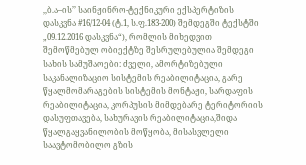,,ბ.ა–ის’’ საინჟინრო-ტექნიკური ექსპერტიზის დასკვნა #16/12-04 (ტ.1, ს.ფ.183-200) შემდეგში ტექსტში „09.12.2016 დასკვნა“), რომლის მიხედვით შემოწმებულ ობიექტზე შესრულებულია შემდეგი სახის სამუშაოები: ძველი, ამორტიზებული საკანალიზაციო სისტემის რეაბილიტაცია, გარე წყალმომარაგების სისტემის მონტაჟი, სარდაფის რეაბილიტაცია, კორპუსის მიმდებარე ტერიტორიის დასუფთავება, სახურავის რეაბილიტაცია,შიდა წყალგაყვანილობის მოწყობა, მისასვლელი საავტომობილო გზის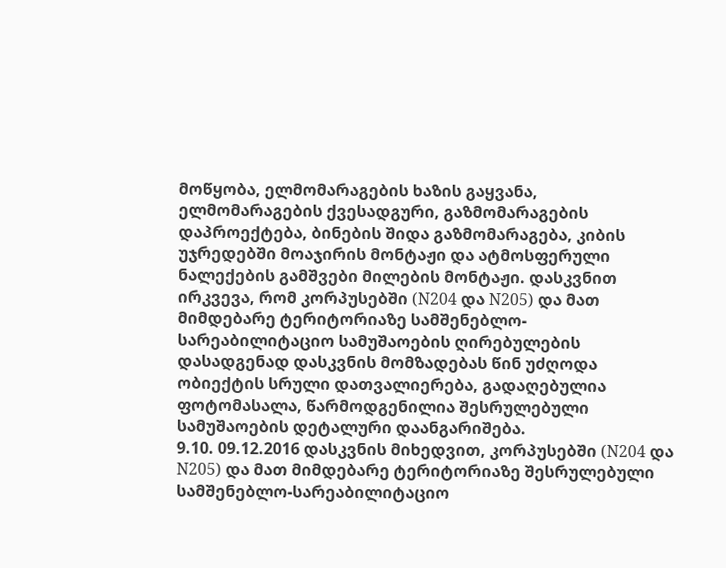მოწყობა, ელმომარაგების ხაზის გაყვანა, ელმომარაგების ქვესადგური, გაზმომარაგების დაპროექტება, ბინების შიდა გაზმომარაგება, კიბის უჯრედებში მოაჯირის მონტაჟი და ატმოსფერული ნალექების გამშვები მილების მონტაჟი. დასკვნით ირკვევა, რომ კორპუსებში (N204 და N205) და მათ მიმდებარე ტერიტორიაზე სამშენებლო-სარეაბილიტაციო სამუშაოების ღირებულების დასადგენად დასკვნის მომზადებას წინ უძღოდა ობიექტის სრული დათვალიერება, გადაღებულია ფოტომასალა, წარმოდგენილია შესრულებული სამუშაოების დეტალური დაანგარიშება.
9.10. 09.12.2016 დასკვნის მიხედვით, კორპუსებში (N204 და N205) და მათ მიმდებარე ტერიტორიაზე შესრულებული სამშენებლო-სარეაბილიტაციო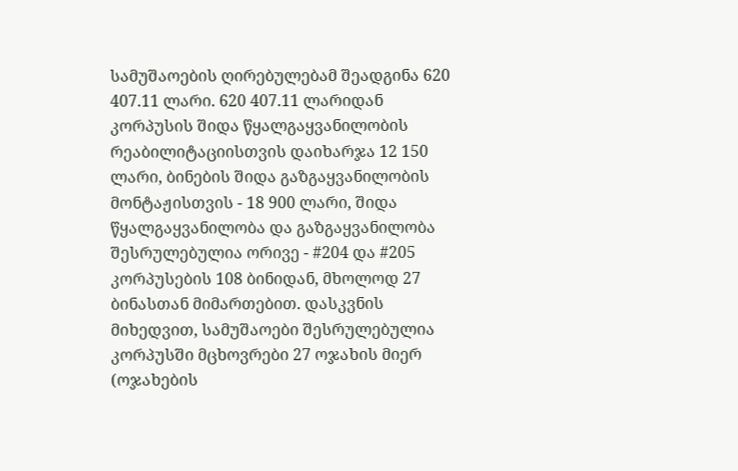სამუშაოების ღირებულებამ შეადგინა 620 407.11 ლარი. 620 407.11 ლარიდან კორპუსის შიდა წყალგაყვანილობის რეაბილიტაციისთვის დაიხარჯა 12 150 ლარი, ბინების შიდა გაზგაყვანილობის მონტაჟისთვის - 18 900 ლარი, შიდა წყალგაყვანილობა და გაზგაყვანილობა შესრულებულია ორივე - #204 და #205 კორპუსების 108 ბინიდან, მხოლოდ 27 ბინასთან მიმართებით. დასკვნის მიხედვით, სამუშაოები შესრულებულია კორპუსში მცხოვრები 27 ოჯახის მიერ (ოჯახების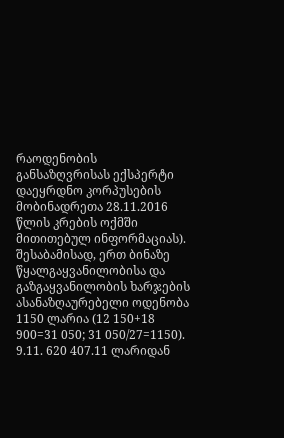რაოდენობის განსაზღვრისას ექსპერტი დაეყრდნო კორპუსების მობინადრეთა 28.11.2016 წლის კრების ოქმში მითითებულ ინფორმაციას). შესაბამისად, ერთ ბინაზე წყალგაყვანილობისა და გაზგაყვანილობის ხარჯების ასანაზღაურებელი ოდენობა 1150 ლარია (12 150+18 900=31 050; 31 050/27=1150).
9.11. 620 407.11 ლარიდან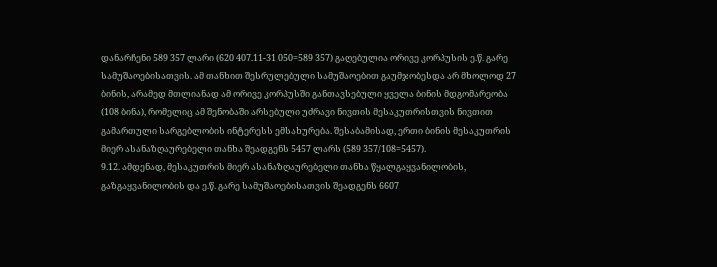დანარჩენი 589 357 ლარი (620 407.11-31 050=589 357) გაღებულია ორივე კორპუსის ე.წ. გარე სამუშაოებისათვის. ამ თანხით შესრულებული სამუშაოებით გაუმჯობესდა არ მხოლოდ 27 ბინის, არამედ მთლიანად ამ ორივე კორპუსში განთავსებული ყველა ბინის მდგომარეობა (108 ბინა), რომელიც ამ შენობაში არსებული უძრავი ნივთის მესაკუთრისთვის ნივთით გამართული სარგებლობის ინტერესს ემსახურება. შესაბამისად, ერთი ბინის მესაკუთრის მიერ ასანაზღაურებელი თანხა შეადგენს 5457 ლარს (589 357/108=5457).
9.12. ამდენად, მესაკუთრის მიერ ასანაზღაურებელი თანხა წყალგაყვანილობის, გაზგაყვანილობის და ე.წ. გარე სამუშაოებისათვის შეადგენს 6607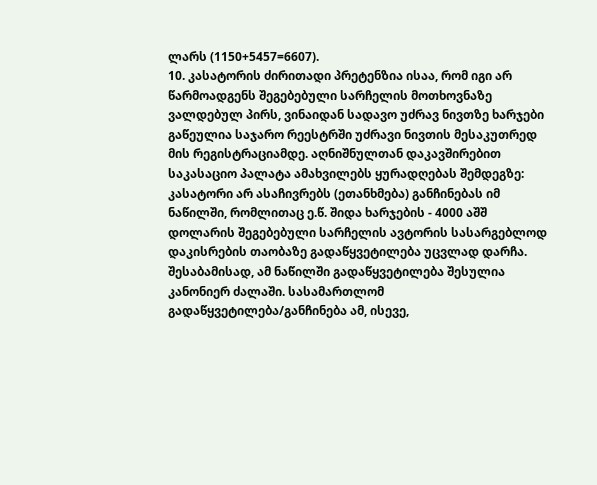ლარს (1150+5457=6607).
10. კასატორის ძირითადი პრეტენზია ისაა, რომ იგი არ წარმოადგენს შეგებებული სარჩელის მოთხოვნაზე ვალდებულ პირს, ვინაიდან სადავო უძრავ ნივთზე ხარჯები გაწეულია საჯარო რეესტრში უძრავი ნივთის მესაკუთრედ მის რეგისტრაციამდე. აღნიშნულთან დაკავშირებით საკასაციო პალატა ამახვილებს ყურადღებას შემდეგზე: კასატორი არ ასაჩივრებს (ეთანხმება) განჩინებას იმ ნაწილში, რომლითაც ე.წ. შიდა ხარჯების - 4000 აშშ დოლარის შეგებებული სარჩელის ავტორის სასარგებლოდ დაკისრების თაობაზე გადაწყვეტილება უცვლად დარჩა. შესაბამისად, ამ ნაწილში გადაწყვეტილება შესულია კანონიერ ძალაში. სასამართლომ გადაწყვეტილება/განჩინება ამ, ისევე,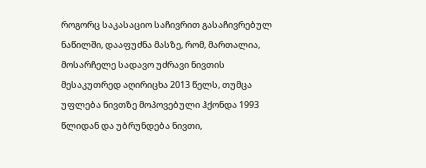როგორც საკასაციო საჩივრით გასაჩივრებულ ნაწილში, დააფუძნა მასზე, რომ, მართალია, მოსარჩელე სადავო უძრავი ნივთის მესაკუთრედ აღირიცხა 2013 წელს, თუმცა უფლება ნივთზე მოპოვებული ჰქონდა 1993 წლიდან და უბრუნდება ნივთი,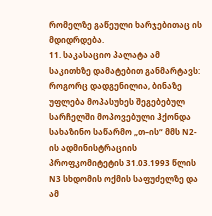რომელზე გაწეული ხარჯებითაც ის მდიდრდება.
11. საკასაციო პალატა ამ საკითხზე დამატებით განმარტავს: როგორც დადგენილია, ბინაზე უფლება მოპასუხეს შეგებებულ სარჩელში მოპოვებული ჰქონდა სახაზინო საწარმო „თ–ის“ მმს N2-ის ადმინისტრაციის პროფკომიტეტის 31.03.1993 წლის N3 სხდომის ოქმის საფუძელზე და ამ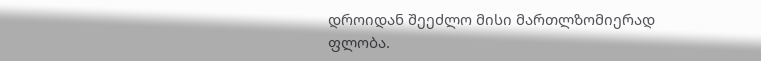დროიდან შეეძლო მისი მართლზომიერად ფლობა.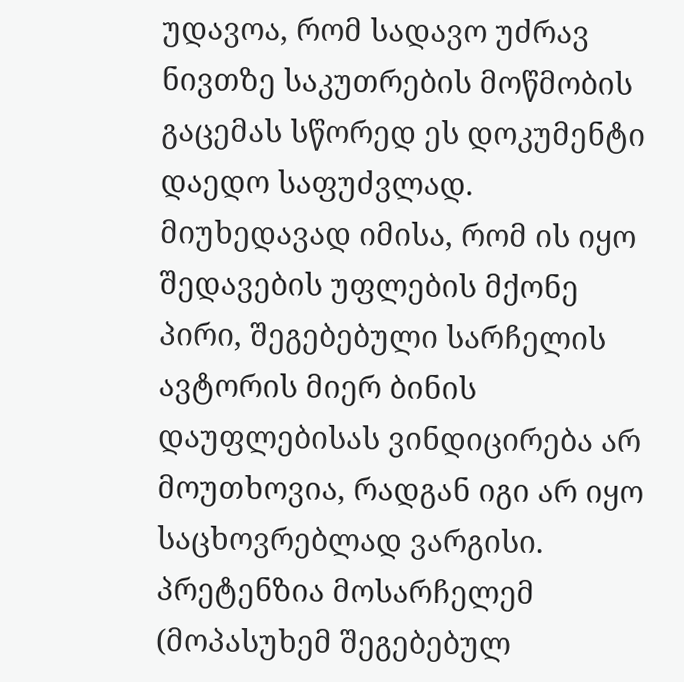უდავოა, რომ სადავო უძრავ ნივთზე საკუთრების მოწმობის გაცემას სწორედ ეს დოკუმენტი დაედო საფუძვლად. მიუხედავად იმისა, რომ ის იყო შედავების უფლების მქონე პირი, შეგებებული სარჩელის ავტორის მიერ ბინის დაუფლებისას ვინდიცირება არ მოუთხოვია, რადგან იგი არ იყო საცხოვრებლად ვარგისი. პრეტენზია მოსარჩელემ (მოპასუხემ შეგებებულ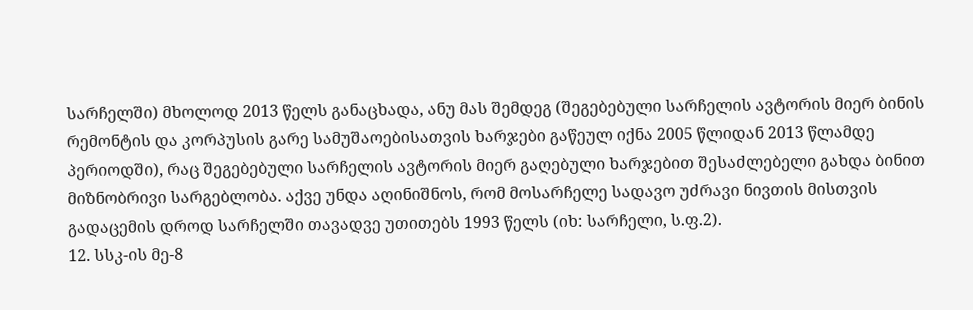სარჩელში) მხოლოდ 2013 წელს განაცხადა, ანუ მას შემდეგ (შეგებებული სარჩელის ავტორის მიერ ბინის რემონტის და კორპუსის გარე სამუშაოებისათვის ხარჯები გაწეულ იქნა 2005 წლიდან 2013 წლამდე პერიოდში), რაც შეგებებული სარჩელის ავტორის მიერ გაღებული ხარჯებით შესაძლებელი გახდა ბინით მიზნობრივი სარგებლობა. აქვე უნდა აღინიშნოს, რომ მოსარჩელე სადავო უძრავი ნივთის მისთვის გადაცემის დროდ სარჩელში თავადვე უთითებს 1993 წელს (იხ: სარჩელი, ს.ფ.2).
12. სსკ-ის მე-8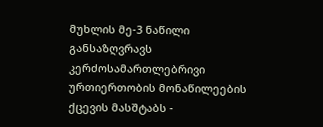მუხლის მე-3 ნაწილი განსაზღვრავს კერძოსამართლებრივი ურთიერთობის მონაწილეების ქცევის მასშტაბს -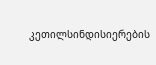კეთილსინდისიერების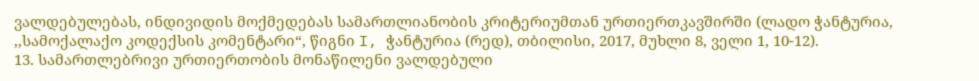ვალდებულებას, ინდივიდის მოქმედებას სამართლიანობის კრიტერიუმთან ურთიერთკავშირში (ლადო ჭანტურია, ,,სამოქალაქო კოდექსის კომენტარი“, წიგნი I, ჭანტურია (რედ), თბილისი, 2017, მუხლი 8, ველი 1, 10-12).
13. სამართლებრივი ურთიერთობის მონაწილენი ვალდებული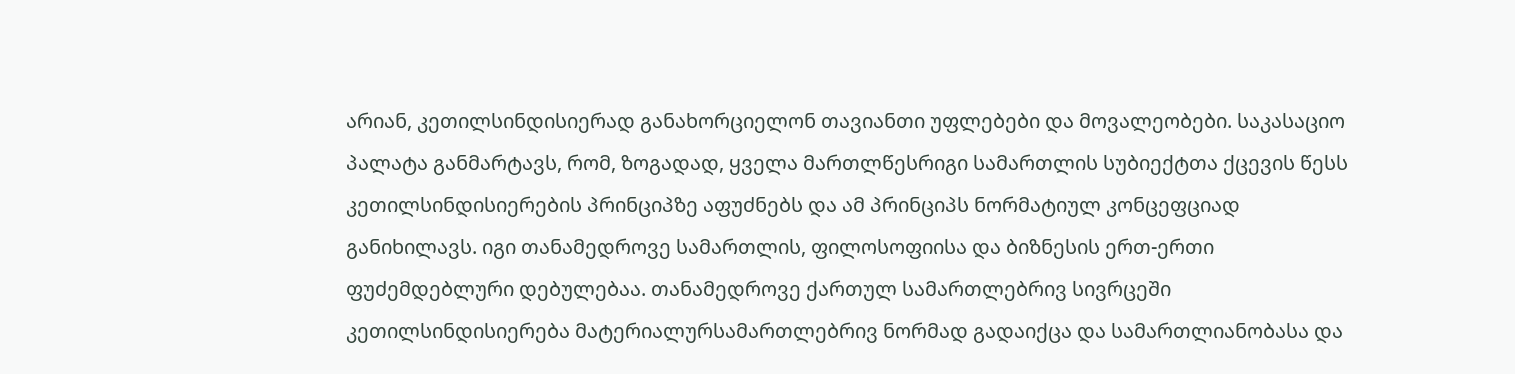არიან, კეთილსინდისიერად განახორციელონ თავიანთი უფლებები და მოვალეობები. საკასაციო პალატა განმარტავს, რომ, ზოგადად, ყველა მართლწესრიგი სამართლის სუბიექტთა ქცევის წესს კეთილსინდისიერების პრინციპზე აფუძნებს და ამ პრინციპს ნორმატიულ კონცეფციად განიხილავს. იგი თანამედროვე სამართლის, ფილოსოფიისა და ბიზნესის ერთ-ერთი ფუძემდებლური დებულებაა. თანამედროვე ქართულ სამართლებრივ სივრცეში კეთილსინდისიერება მატერიალურსამართლებრივ ნორმად გადაიქცა და სამართლიანობასა და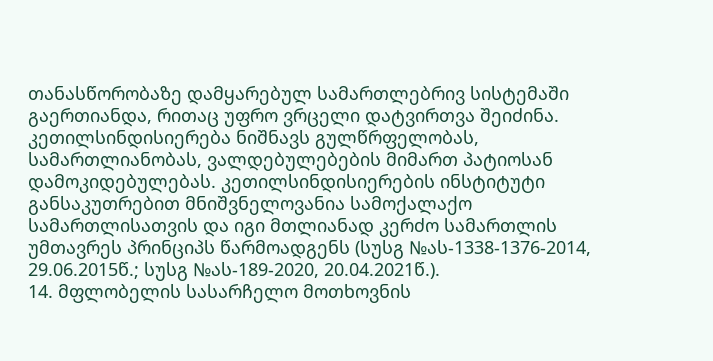თანასწორობაზე დამყარებულ სამართლებრივ სისტემაში გაერთიანდა, რითაც უფრო ვრცელი დატვირთვა შეიძინა. კეთილსინდისიერება ნიშნავს გულწრფელობას, სამართლიანობას, ვალდებულებების მიმართ პატიოსან დამოკიდებულებას. კეთილსინდისიერების ინსტიტუტი განსაკუთრებით მნიშვნელოვანია სამოქალაქო სამართლისათვის და იგი მთლიანად კერძო სამართლის უმთავრეს პრინციპს წარმოადგენს (სუსგ №ას-1338-1376-2014, 29.06.2015წ.; სუსგ №ას-189-2020, 20.04.2021წ.).
14. მფლობელის სასარჩელო მოთხოვნის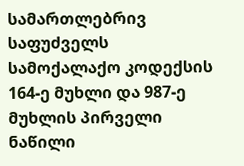სამართლებრივ საფუძველს სამოქალაქო კოდექსის 164-ე მუხლი და 987-ე მუხლის პირველი ნაწილი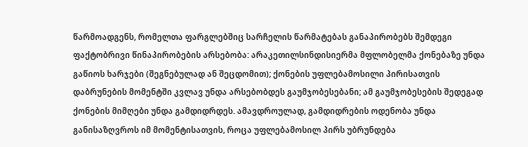წარმოადგენს, რომელთა ფარგლებშიც სარჩელის წარმატებას განაპირობებს შემდეგი ფაქტობრივი წინაპირობების არსებობა: არაკეთილსინდისიერმა მფლობელმა ქონებაზე უნდა გაწიოს ხარჯები (შეგნებულად ან შეცდომით); ქონების უფლებამოსილი პირისათვის დაბრუნების მომენტში კვლავ უნდა არსებობდეს გაუმჯობესებანი; ამ გაუმჯობესების შედეგად ქონების მიმღები უნდა გამდიდრდეს. ამავდროულად, გამდიდრების ოდენობა უნდა განისაზღვროს იმ მომენტისათვის, როცა უფლებამოსილ პირს უბრუნდება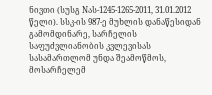ნივთი (სუსგ Nას-1245-1265-2011, 31.01.2012 წელი). სსკ-ის 987-ე მუხლის დანაწესიდან გამომდინარე, სარჩელის საფუძვლიანობის კვლევისას სასამართლომ უნდა შეამოწმოს, მოსარჩელემ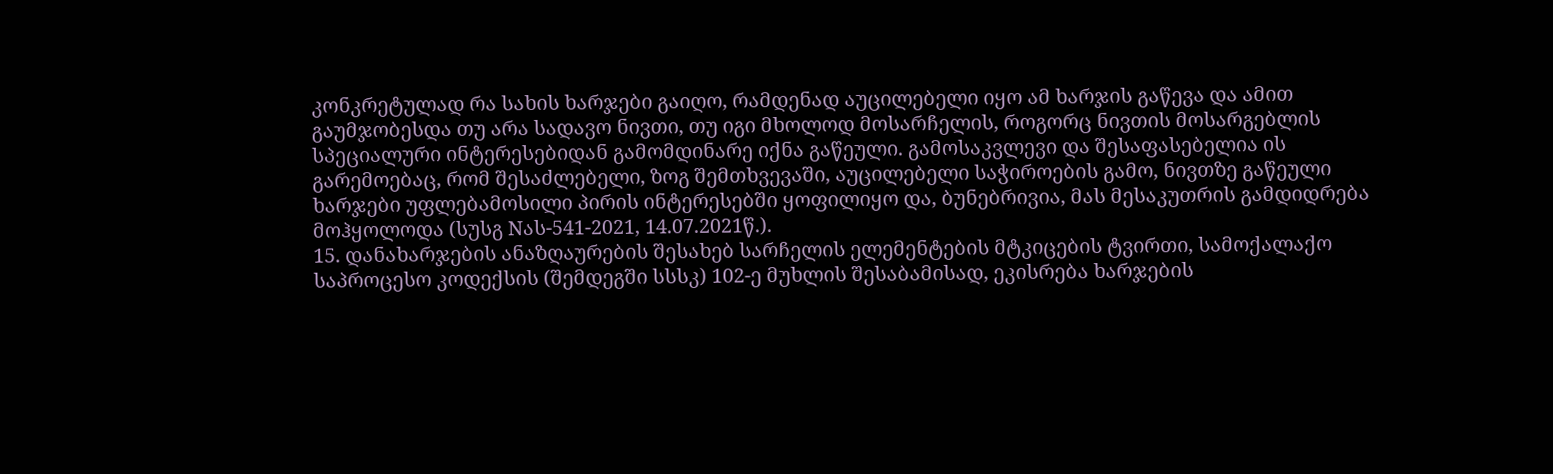კონკრეტულად რა სახის ხარჯები გაიღო, რამდენად აუცილებელი იყო ამ ხარჯის გაწევა და ამით გაუმჯობესდა თუ არა სადავო ნივთი, თუ იგი მხოლოდ მოსარჩელის, როგორც ნივთის მოსარგებლის სპეციალური ინტერესებიდან გამომდინარე იქნა გაწეული. გამოსაკვლევი და შესაფასებელია ის გარემოებაც, რომ შესაძლებელი, ზოგ შემთხვევაში, აუცილებელი საჭიროების გამო, ნივთზე გაწეული ხარჯები უფლებამოსილი პირის ინტერესებში ყოფილიყო და, ბუნებრივია, მას მესაკუთრის გამდიდრება მოჰყოლოდა (სუსგ Nას-541-2021, 14.07.2021წ.).
15. დანახარჯების ანაზღაურების შესახებ სარჩელის ელემენტების მტკიცების ტვირთი, სამოქალაქო საპროცესო კოდექსის (შემდეგში სსსკ) 102-ე მუხლის შესაბამისად, ეკისრება ხარჯების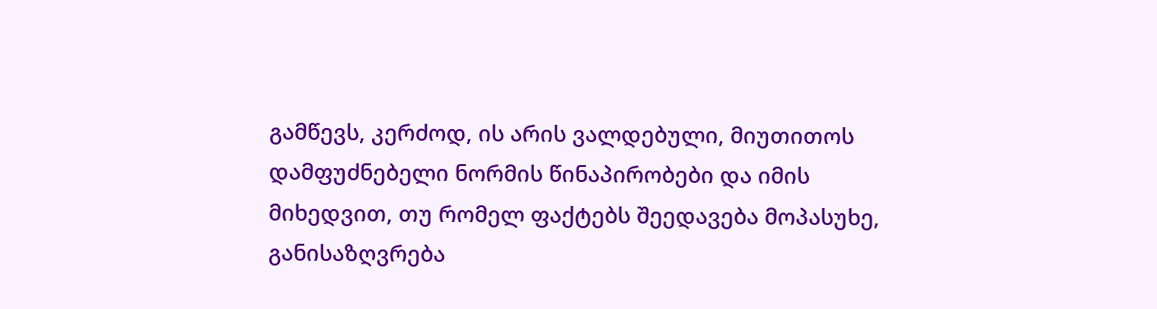გამწევს, კერძოდ, ის არის ვალდებული, მიუთითოს დამფუძნებელი ნორმის წინაპირობები და იმის მიხედვით, თუ რომელ ფაქტებს შეედავება მოპასუხე, განისაზღვრება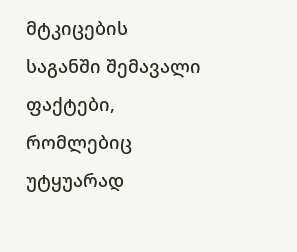მტკიცების საგანში შემავალი ფაქტები, რომლებიც უტყუარად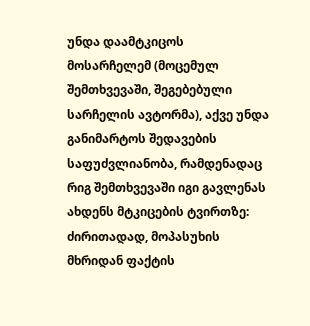უნდა დაამტკიცოს მოსარჩელემ (მოცემულ შემთხვევაში, შეგებებული სარჩელის ავტორმა), აქვე უნდა განიმარტოს შედავების საფუძვლიანობა, რამდენადაც რიგ შემთხვევაში იგი გავლენას ახდენს მტკიცების ტვირთზე: ძირითადად, მოპასუხის მხრიდან ფაქტის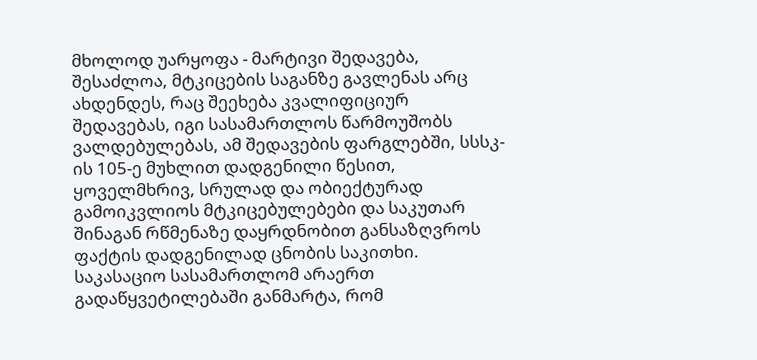მხოლოდ უარყოფა - მარტივი შედავება, შესაძლოა, მტკიცების საგანზე გავლენას არც ახდენდეს, რაც შეეხება კვალიფიციურ შედავებას, იგი სასამართლოს წარმოუშობს ვალდებულებას, ამ შედავების ფარგლებში, სსსკ-ის 105-ე მუხლით დადგენილი წესით, ყოველმხრივ, სრულად და ობიექტურად გამოიკვლიოს მტკიცებულებები და საკუთარ შინაგან რწმენაზე დაყრდნობით განსაზღვროს ფაქტის დადგენილად ცნობის საკითხი. საკასაციო სასამართლომ არაერთ გადაწყვეტილებაში განმარტა, რომ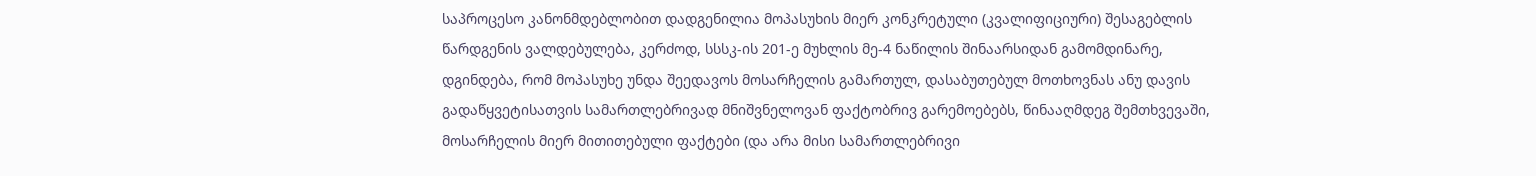საპროცესო კანონმდებლობით დადგენილია მოპასუხის მიერ კონკრეტული (კვალიფიციური) შესაგებლის წარდგენის ვალდებულება, კერძოდ, სსსკ-ის 201-ე მუხლის მე-4 ნაწილის შინაარსიდან გამომდინარე, დგინდება, რომ მოპასუხე უნდა შეედავოს მოსარჩელის გამართულ, დასაბუთებულ მოთხოვნას ანუ დავის გადაწყვეტისათვის სამართლებრივად მნიშვნელოვან ფაქტობრივ გარემოებებს, წინააღმდეგ შემთხვევაში, მოსარჩელის მიერ მითითებული ფაქტები (და არა მისი სამართლებრივი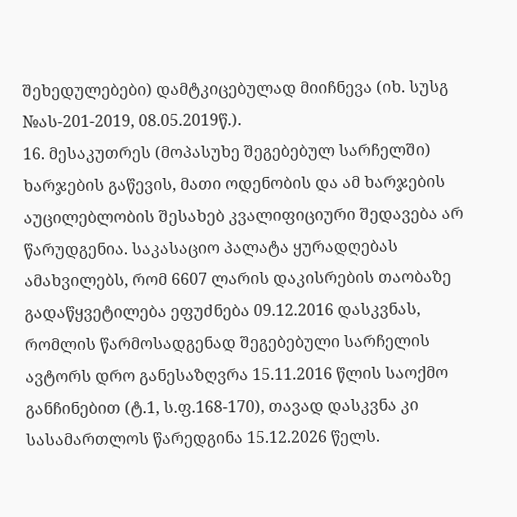შეხედულებები) დამტკიცებულად მიიჩნევა (იხ. სუსგ №ას-201-2019, 08.05.2019წ.).
16. მესაკუთრეს (მოპასუხე შეგებებულ სარჩელში) ხარჯების გაწევის, მათი ოდენობის და ამ ხარჯების აუცილებლობის შესახებ კვალიფიციური შედავება არ წარუდგენია. საკასაციო პალატა ყურადღებას ამახვილებს, რომ 6607 ლარის დაკისრების თაობაზე გადაწყვეტილება ეფუძნება 09.12.2016 დასკვნას, რომლის წარმოსადგენად შეგებებული სარჩელის ავტორს დრო განესაზღვრა 15.11.2016 წლის საოქმო განჩინებით (ტ.1, ს.ფ.168-170), თავად დასკვნა კი სასამართლოს წარედგინა 15.12.2026 წელს.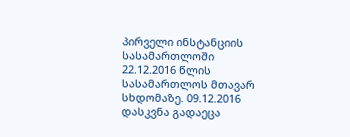პირველი ინსტანციის სასამართლოში 22.12.2016 წლის სასამართლოს მთავარ სხდომაზე. 09.12.2016 დასკვნა გადაეცა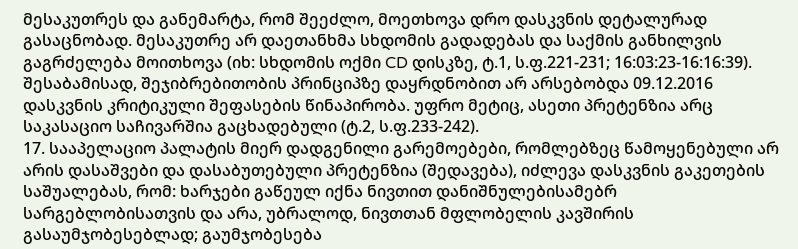მესაკუთრეს და განემარტა, რომ შეეძლო, მოეთხოვა დრო დასკვნის დეტალურად გასაცნობად. მესაკუთრე არ დაეთანხმა სხდომის გადადებას და საქმის განხილვის გაგრძელება მოითხოვა (იხ: სხდომის ოქმი CD დისკზე, ტ.1, ს.ფ.221-231; 16:03:23-16:16:39). შესაბამისად, შეჯიბრებითობის პრინციპზე დაყრდნობით არ არსებობდა 09.12.2016 დასკვნის კრიტიკული შეფასების წინაპირობა. უფრო მეტიც, ასეთი პრეტენზია არც საკასაციო საჩივარშია გაცხადებული (ტ.2, ს.ფ.233-242).
17. სააპელაციო პალატის მიერ დადგენილი გარემოებები, რომლებზეც წამოყენებული არ არის დასაშვები და დასაბუთებული პრეტენზია (შედავება), იძლევა დასკვნის გაკეთების საშუალებას, რომ: ხარჯები გაწეულ იქნა ნივთით დანიშნულებისამებრ სარგებლობისათვის და არა, უბრალოდ, ნივთთან მფლობელის კავშირის გასაუმჯობესებლად; გაუმჯობესება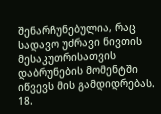შენარჩუნებულია, რაც სადავო უძრავი ნივთის მესაკუთრისათვის დაბრუნების მომენტში იწვევს მის გამდიდრებას.
18.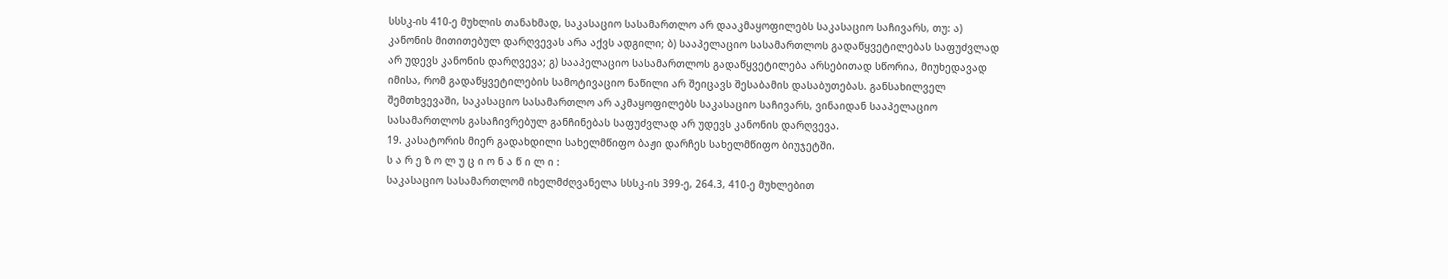სსსკ-ის 410-ე მუხლის თანახმად, საკასაციო სასამართლო არ დააკმაყოფილებს საკასაციო საჩივარს, თუ: ა) კანონის მითითებულ დარღვევას არა აქვს ადგილი; ბ) სააპელაციო სასამართლოს გადაწყვეტილებას საფუძვლად არ უდევს კანონის დარღვევა; გ) სააპელაციო სასამართლოს გადაწყვეტილება არსებითად სწორია, მიუხედავად იმისა, რომ გადაწყვეტილების სამოტივაციო ნაწილი არ შეიცავს შესაბამის დასაბუთებას. განსახილველ შემთხვევაში, საკასაციო სასამართლო არ აკმაყოფილებს საკასაციო საჩივარს, ვინაიდან სააპელაციო სასამართლოს გასაჩივრებულ განჩინებას საფუძვლად არ უდევს კანონის დარღვევა.
19. კასატორის მიერ გადახდილი სახელმწიფო ბაჟი დარჩეს სახელმწიფო ბიუჯეტში.
ს ა რ ე ზ ო ლ უ ც ი ო ნ ა წ ი ლ ი :
საკასაციო სასამართლომ იხელმძღვანელა სსსკ-ის 399-ე, 264.3, 410-ე მუხლებით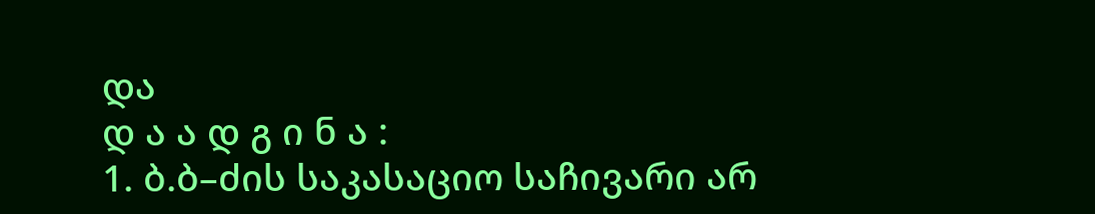და
დ ა ა დ გ ი ნ ა :
1. ბ.ბ–ძის საკასაციო საჩივარი არ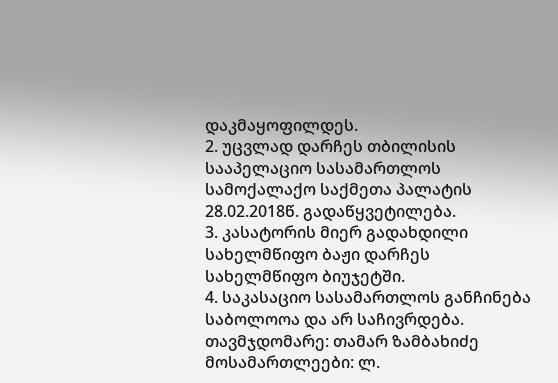დაკმაყოფილდეს.
2. უცვლად დარჩეს თბილისის სააპელაციო სასამართლოს სამოქალაქო საქმეთა პალატის 28.02.2018წ. გადაწყვეტილება.
3. კასატორის მიერ გადახდილი სახელმწიფო ბაჟი დარჩეს სახელმწიფო ბიუჯეტში.
4. საკასაციო სასამართლოს განჩინება საბოლოოა და არ საჩივრდება.
თავმჯდომარე: თამარ ზამბახიძე
მოსამართლეები: ლ.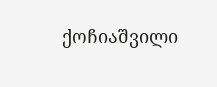ქოჩიაშვილი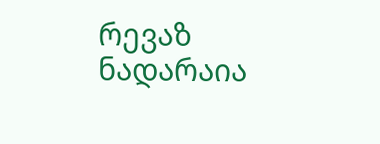რევაზ ნადარაია